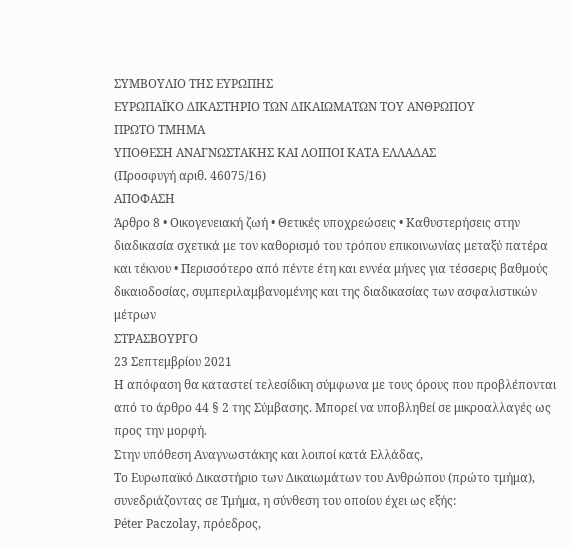ΣΥΜΒΟΥΛΙΟ ΤΗΣ ΕΥΡΩΠΗΣ
ΕΥΡΩΠΑΪΚΟ ΔΙΚΑΣΤΗΡΙΟ ΤΩΝ ΔΙΚΑΙΩΜΑΤΩΝ ΤΟΥ ΑΝΘΡΩΠΟΥ
ΠΡΩΤΟ ΤΜΗΜΑ
ΥΠΟΘΕΣΗ ΑΝΑΓΝΩΣΤΑΚΗΣ ΚΑΙ ΛΟΙΠΟΙ ΚΑΤΑ ΕΛΛΑΔΑΣ
(Προσφυγή αριθ. 46075/16)
ΑΠΟΦΑΣΗ
Άρθρο 8 • Οικογενειακή ζωή • Θετικές υποχρεώσεις • Καθυστερήσεις στην διαδικασία σχετικά με τον καθορισμό του τρόπου επικοινωνίας μεταξύ πατέρα και τέκνου • Περισσότερο από πέντε έτη και εννέα μήνες για τέσσερις βαθμούς δικαιοδοσίας, συμπεριλαμβανομένης και της διαδικασίας των ασφαλιστικών μέτρων
ΣΤΡΑΣΒΟΥΡΓΟ
23 Σεπτεμβρίου 2021
Η απόφαση θα καταστεί τελεσίδικη σύμφωνα με τους όρους που προβλέπονται από το άρθρο 44 § 2 της Σύμβασης. Μπορεί να υποβληθεί σε μικροαλλαγές ως προς την μορφή.
Στην υπόθεση Αναγνωστάκης και λοιποί κατά Ελλάδας,
Το Ευρωπαϊκό Δικαστήριο των Δικαιωμάτων του Ανθρώπου (πρώτο τμήμα), συνεδριάζοντας σε Τμήμα, η σύνθεση του οποίου έχει ως εξής:
Péter Paczolay, πρόεδρος,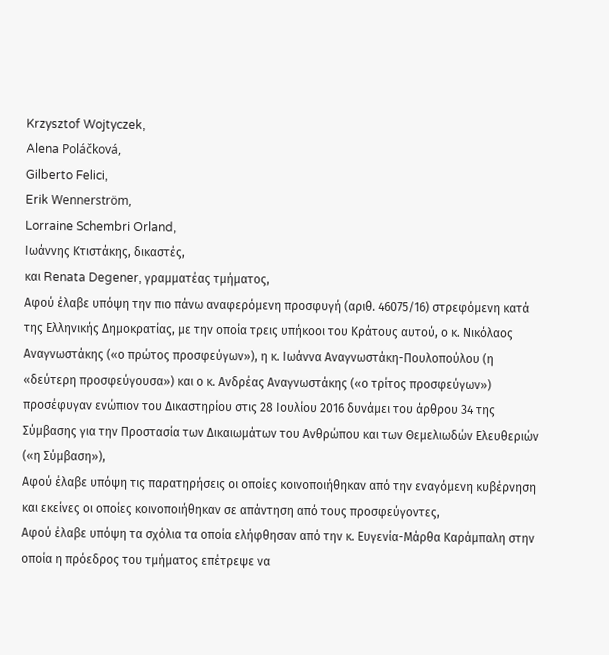Krzysztof Wojtyczek,
Alena Poláčková,
Gilberto Felici,
Erik Wennerström,
Lorraine Schembri Orland,
Ιωάννης Κτιστάκης, δικαστές,
και Renata Degener, γραμματέας τμήματος,
Αφού έλαβε υπόψη την πιο πάνω αναφερόμενη προσφυγή (αριθ. 46075/16) στρεφόμενη κατά της Ελληνικής Δημοκρατίας, με την οποία τρεις υπήκοοι του Κράτους αυτού, ο κ. Νικόλαος Αναγνωστάκης («ο πρώτος προσφεύγων»), η κ. Ιωάννα Αναγνωστάκη-Πουλοπούλου (η «δεύτερη προσφεύγουσα») και ο κ. Ανδρέας Αναγνωστάκης («ο τρίτος προσφεύγων») προσέφυγαν ενώπιον του Δικαστηρίου στις 28 Ιουλίου 2016 δυνάμει του άρθρου 34 της Σύμβασης για την Προστασία των Δικαιωμάτων του Ανθρώπου και των Θεμελιωδών Ελευθεριών («η Σύμβαση»),
Αφού έλαβε υπόψη τις παρατηρήσεις οι οποίες κοινοποιήθηκαν από την εναγόμενη κυβέρνηση και εκείνες οι οποίες κοινοποιήθηκαν σε απάντηση από τους προσφεύγοντες,
Αφού έλαβε υπόψη τα σχόλια τα οποία ελήφθησαν από την κ. Ευγενία-Μάρθα Καράμπαλη στην οποία η πρόεδρος του τμήματος επέτρεψε να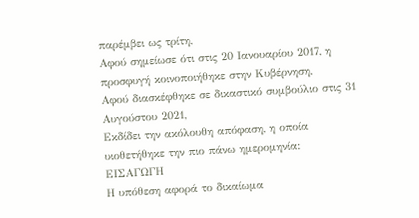παρέμβει ως τρίτη,
Αφού σημείωσε ότι στις 20 Ιανουαρίου 2017, η προσφυγή κοινοποιήθηκε στην Κυβέρνηση,
Αφού διασκέφθηκε σε δικαστικό συμβούλιο στις 31 Αυγούστου 2021,
Εκδίδει την ακόλουθη απόφαση, η οποία υιοθετήθηκε την πιο πάνω ημερομηνία:
ΕΙΣΑΓΩΓΗ
Η υπόθεση αφορά το δικαίωμα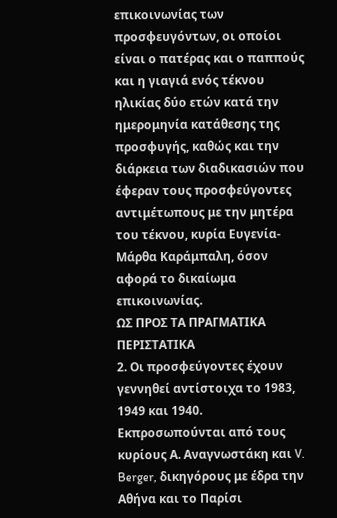επικοινωνίας των προσφευγόντων, οι οποίοι είναι ο πατέρας και ο παππούς και η γιαγιά ενός τέκνου ηλικίας δύο ετών κατά την ημερομηνία κατάθεσης της προσφυγής, καθώς και την διάρκεια των διαδικασιών που έφεραν τους προσφεύγοντες αντιμέτωπους με την μητέρα του τέκνου, κυρία Ευγενία-Μάρθα Καράμπαλη, όσον αφορά το δικαίωμα επικοινωνίας.
ΩΣ ΠΡΟΣ ΤΑ ΠΡΑΓΜΑΤΙΚΑ ΠΕΡΙΣΤΑΤΙΚΑ
2. Οι προσφεύγοντες έχουν γεννηθεί αντίστοιχα το 1983, 1949 και 1940. Εκπροσωπούνται από τους κυρίους Α. Αναγνωστάκη και V. Berger, δικηγόρους με έδρα την Αθήνα και το Παρίσι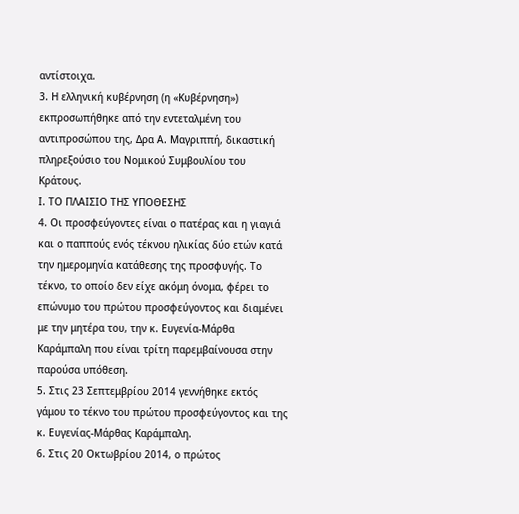αντίστοιχα.
3. Η ελληνική κυβέρνηση (η «Κυβέρνηση») εκπροσωπήθηκε από την εντεταλμένη του αντιπροσώπου της, Δρα Α. Μαγριππή, δικαστική πληρεξούσιο του Νομικού Συμβουλίου του Κράτους.
Ι. ΤΟ ΠΛΑΙΣΙΟ ΤΗΣ ΥΠΟΘΕΣΗΣ
4. Οι προσφεύγοντες είναι ο πατέρας και η γιαγιά και ο παππούς ενός τέκνου ηλικίας δύο ετών κατά την ημερομηνία κατάθεσης της προσφυγής. Το τέκνο, το οποίο δεν είχε ακόμη όνομα, φέρει το επώνυμο του πρώτου προσφεύγοντος και διαμένει με την μητέρα του, την κ. Ευγενία-Μάρθα Καράμπαλη που είναι τρίτη παρεμβαίνουσα στην παρούσα υπόθεση.
5. Στις 23 Σεπτεμβρίου 2014 γεννήθηκε εκτός γάμου το τέκνο του πρώτου προσφεύγοντος και της κ. Ευγενίας-Μάρθας Καράμπαλη.
6. Στις 20 Οκτωβρίου 2014, ο πρώτος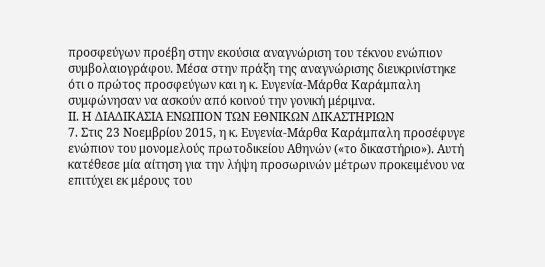προσφεύγων προέβη στην εκούσια αναγνώριση του τέκνου ενώπιον συμβολαιογράφου. Μέσα στην πράξη της αναγνώρισης διευκρινίστηκε ότι ο πρώτος προσφεύγων και η κ. Ευγενία-Μάρθα Καράμπαλη συμφώνησαν να ασκούν από κοινού την γονική μέριμνα.
ΙΙ. Η ΔΙΑΔΙΚΑΣΙΑ ΕΝΩΠΙΟΝ ΤΩΝ ΕΘΝΙΚΩΝ ΔΙΚΑΣΤΗΡΙΩΝ
7. Στις 23 Νοεμβρίου 2015, η κ. Ευγενία-Μάρθα Καράμπαλη προσέφυγε ενώπιον του μονομελούς πρωτοδικείου Αθηνών («το δικαστήριο»). Αυτή κατέθεσε μία αίτηση για την λήψη προσωρινών μέτρων προκειμένου να επιτύχει εκ μέρους του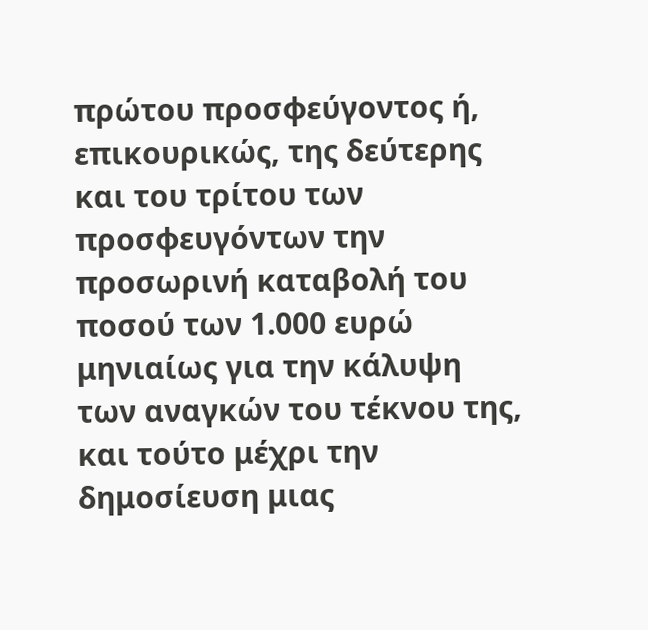πρώτου προσφεύγοντος ή, επικουρικώς, της δεύτερης και του τρίτου των προσφευγόντων την προσωρινή καταβολή του ποσού των 1.000 ευρώ μηνιαίως για την κάλυψη των αναγκών του τέκνου της, και τούτο μέχρι την δημοσίευση μιας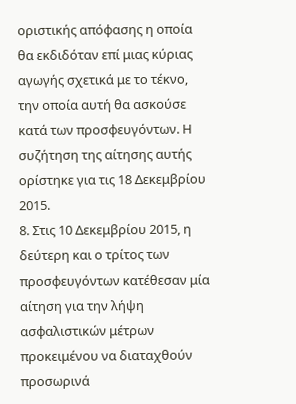οριστικής απόφασης η οποία θα εκδιδόταν επί μιας κύριας αγωγής σχετικά με το τέκνο, την οποία αυτή θα ασκούσε κατά των προσφευγόντων. Η συζήτηση της αίτησης αυτής ορίστηκε για τις 18 Δεκεμβρίου 2015.
8. Στις 10 Δεκεμβρίου 2015, η δεύτερη και ο τρίτος των προσφευγόντων κατέθεσαν μία αίτηση για την λήψη ασφαλιστικών μέτρων προκειμένου να διαταχθούν προσωρινά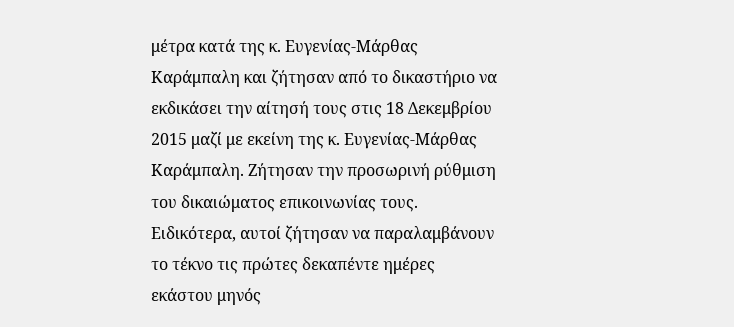μέτρα κατά της κ. Ευγενίας-Μάρθας Καράμπαλη και ζήτησαν από το δικαστήριο να εκδικάσει την αίτησή τους στις 18 Δεκεμβρίου 2015 μαζί με εκείνη της κ. Ευγενίας-Μάρθας Καράμπαλη. Ζήτησαν την προσωρινή ρύθμιση του δικαιώματος επικοινωνίας τους. Ειδικότερα, αυτοί ζήτησαν να παραλαμβάνουν το τέκνο τις πρώτες δεκαπέντε ημέρες εκάστου μηνός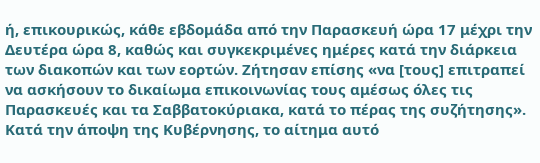ή, επικουρικώς, κάθε εβδομάδα από την Παρασκευή ώρα 17 μέχρι την Δευτέρα ώρα 8, καθώς και συγκεκριμένες ημέρες κατά την διάρκεια των διακοπών και των εορτών. Ζήτησαν επίσης «να [τους] επιτραπεί να ασκήσουν το δικαίωμα επικοινωνίας τους αμέσως όλες τις Παρασκευές και τα Σαββατοκύριακα, κατά το πέρας της συζήτησης». Κατά την άποψη της Κυβέρνησης, το αίτημα αυτό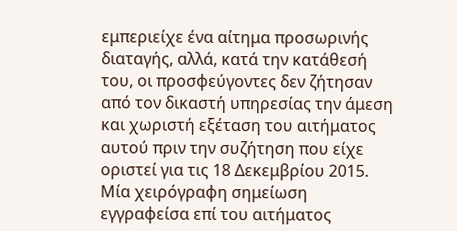εμπεριείχε ένα αίτημα προσωρινής διαταγής, αλλά, κατά την κατάθεσή του, οι προσφεύγοντες δεν ζήτησαν από τον δικαστή υπηρεσίας την άμεση και χωριστή εξέταση του αιτήματος αυτού πριν την συζήτηση που είχε οριστεί για τις 18 Δεκεμβρίου 2015. Μία χειρόγραφη σημείωση εγγραφείσα επί του αιτήματος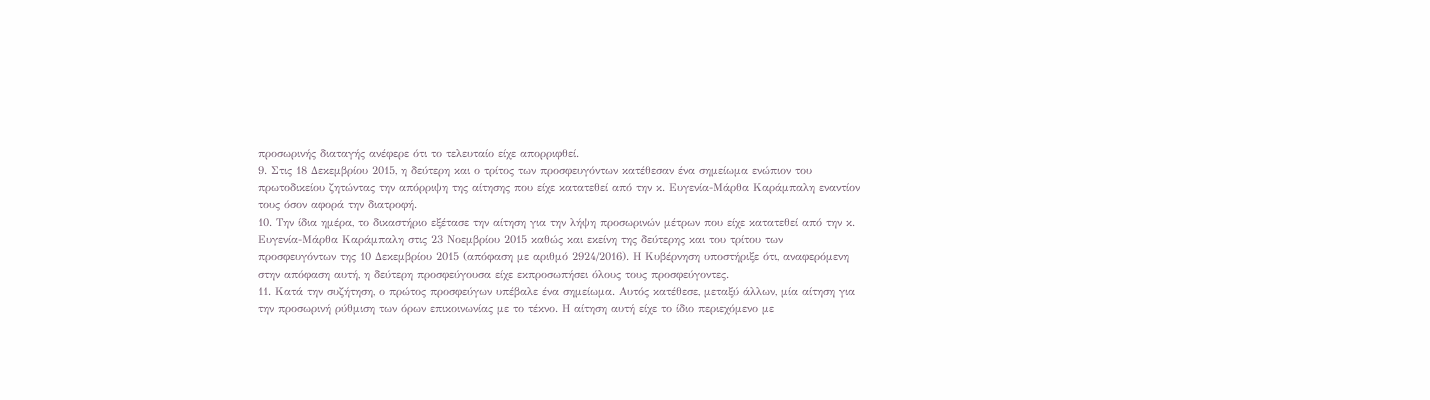προσωρινής διαταγής ανέφερε ότι το τελευταίο είχε απορριφθεί.
9. Στις 18 Δεκεμβρίου 2015, η δεύτερη και ο τρίτος των προσφευγόντων κατέθεσαν ένα σημείωμα ενώπιον του πρωτοδικείου ζητώντας την απόρριψη της αίτησης που είχε κατατεθεί από την κ. Ευγενία-Μάρθα Καράμπαλη εναντίον τους όσον αφορά την διατροφή.
10. Την ίδια ημέρα, το δικαστήριο εξέτασε την αίτηση για την λήψη προσωρινών μέτρων που είχε κατατεθεί από την κ. Ευγενία-Μάρθα Καράμπαλη στις 23 Νοεμβρίου 2015 καθώς και εκείνη της δεύτερης και του τρίτου των προσφευγόντων της 10 Δεκεμβρίου 2015 (απόφαση με αριθμό 2924/2016). Η Κυβέρνηση υποστήριξε ότι, αναφερόμενη στην απόφαση αυτή, η δεύτερη προσφεύγουσα είχε εκπροσωπήσει όλους τους προσφεύγοντες.
11. Κατά την συζήτηση, ο πρώτος προσφεύγων υπέβαλε ένα σημείωμα. Αυτός κατέθεσε, μεταξύ άλλων, μία αίτηση για την προσωρινή ρύθμιση των όρων επικοινωνίας με το τέκνο. Η αίτηση αυτή είχε το ίδιο περιεχόμενο με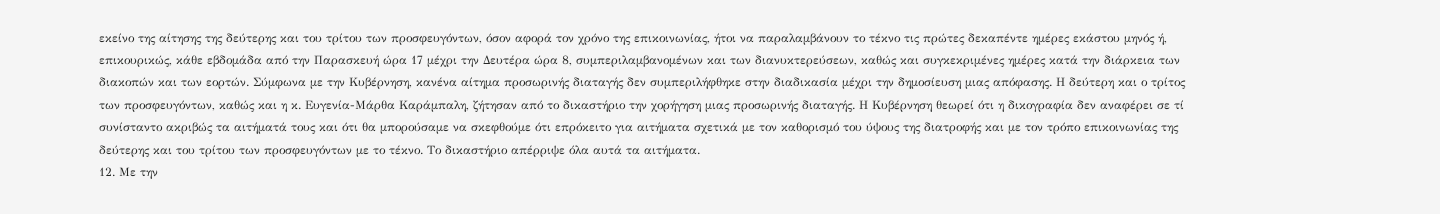εκείνο της αίτησης της δεύτερης και του τρίτου των προσφευγόντων, όσον αφορά τον χρόνο της επικοινωνίας, ήτοι να παραλαμβάνουν το τέκνο τις πρώτες δεκαπέντε ημέρες εκάστου μηνός ή, επικουρικώς, κάθε εβδομάδα από την Παρασκευή ώρα 17 μέχρι την Δευτέρα ώρα 8, συμπεριλαμβανομένων και των διανυκτερεύσεων, καθώς και συγκεκριμένες ημέρες κατά την διάρκεια των διακοπών και των εορτών. Σύμφωνα με την Κυβέρνηση, κανένα αίτημα προσωρινής διαταγής δεν συμπεριλήφθηκε στην διαδικασία μέχρι την δημοσίευση μιας απόφασης. Η δεύτερη και ο τρίτος των προσφευγόντων, καθώς και η κ. Ευγενία-Μάρθα Καράμπαλη, ζήτησαν από το δικαστήριο την χορήγηση μιας προσωρινής διαταγής. Η Κυβέρνηση θεωρεί ότι η δικογραφία δεν αναφέρει σε τί συνίσταντο ακριβώς τα αιτήματά τους και ότι θα μπορούσαμε να σκεφθούμε ότι επρόκειτο για αιτήματα σχετικά με τον καθορισμό του ύψους της διατροφής και με τον τρόπο επικοινωνίας της δεύτερης και του τρίτου των προσφευγόντων με το τέκνο. Το δικαστήριο απέρριψε όλα αυτά τα αιτήματα.
12. Με την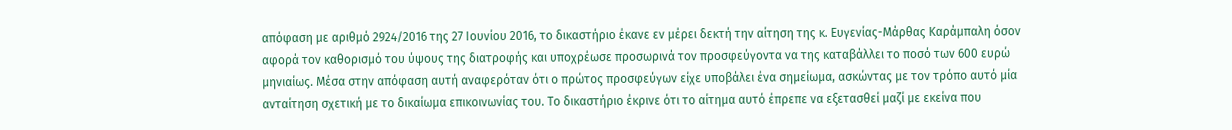απόφαση με αριθμό 2924/2016 της 27 Ιουνίου 2016, το δικαστήριο έκανε εν μέρει δεκτή την αίτηση της κ. Ευγενίας-Μάρθας Καράμπαλη όσον αφορά τον καθορισμό του ύψους της διατροφής και υποχρέωσε προσωρινά τον προσφεύγοντα να της καταβάλλει το ποσό των 600 ευρώ μηνιαίως. Μέσα στην απόφαση αυτή αναφερόταν ότι ο πρώτος προσφεύγων είχε υποβάλει ένα σημείωμα, ασκώντας με τον τρόπο αυτό μία ανταίτηση σχετική με το δικαίωμα επικοινωνίας του. Το δικαστήριο έκρινε ότι το αίτημα αυτό έπρεπε να εξετασθεί μαζί με εκείνα που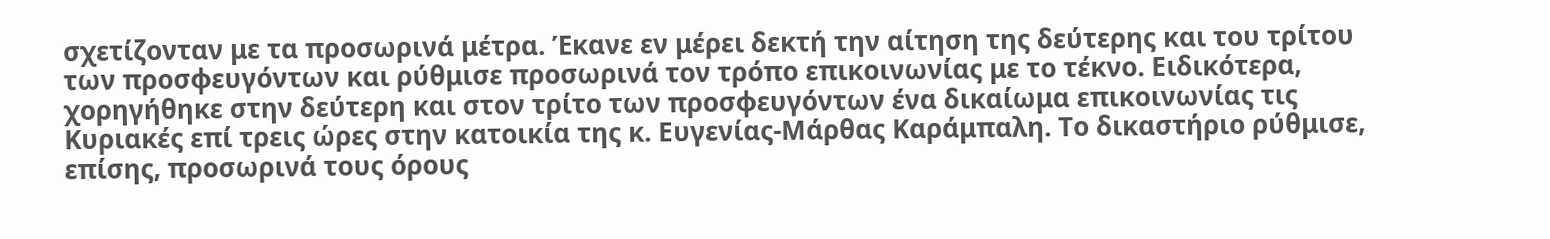σχετίζονταν με τα προσωρινά μέτρα. Έκανε εν μέρει δεκτή την αίτηση της δεύτερης και του τρίτου των προσφευγόντων και ρύθμισε προσωρινά τον τρόπο επικοινωνίας με το τέκνο. Ειδικότερα, χορηγήθηκε στην δεύτερη και στον τρίτο των προσφευγόντων ένα δικαίωμα επικοινωνίας τις Κυριακές επί τρεις ώρες στην κατοικία της κ. Ευγενίας-Μάρθας Καράμπαλη. Το δικαστήριο ρύθμισε, επίσης, προσωρινά τους όρους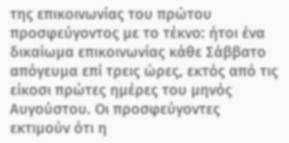της επικοινωνίας του πρώτου προσφεύγοντος με το τέκνο: ήτοι ένα δικαίωμα επικοινωνίας κάθε Σάββατο απόγευμα επί τρεις ώρες, εκτός από τις είκοσι πρώτες ημέρες του μηνός Αυγούστου. Οι προσφεύγοντες εκτιμούν ότι η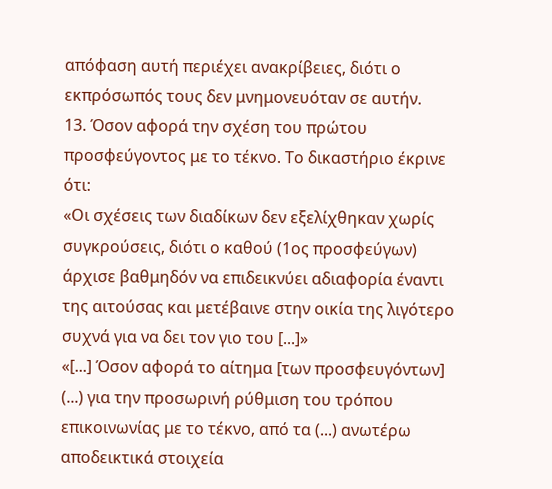απόφαση αυτή περιέχει ανακρίβειες, διότι ο εκπρόσωπός τους δεν μνημονευόταν σε αυτήν.
13. Όσον αφορά την σχέση του πρώτου προσφεύγοντος με το τέκνο. Το δικαστήριο έκρινε ότι:
«Οι σχέσεις των διαδίκων δεν εξελίχθηκαν χωρίς συγκρούσεις, διότι ο καθού (1ος προσφεύγων) άρχισε βαθμηδόν να επιδεικνύει αδιαφορία έναντι της αιτούσας και μετέβαινε στην οικία της λιγότερο συχνά για να δει τον γιο του [...]»
«[...] Όσον αφορά το αίτημα [των προσφευγόντων] (...) για την προσωρινή ρύθμιση του τρόπου επικοινωνίας με το τέκνο, από τα (...) ανωτέρω αποδεικτικά στοιχεία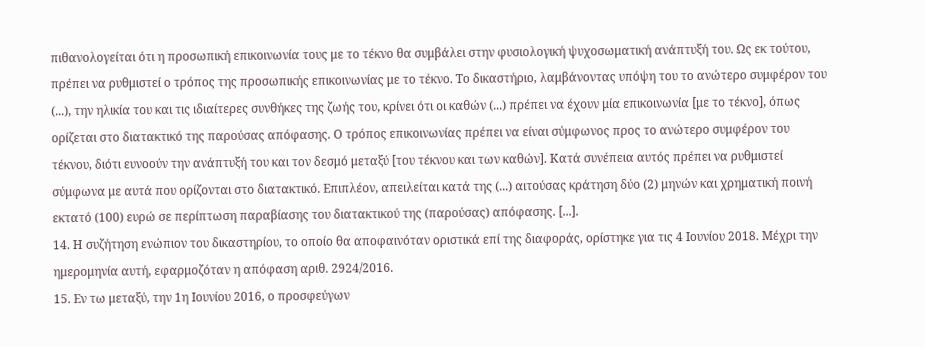πιθανολογείται ότι η προσωπική επικοινωνία τους με το τέκνο θα συμβάλει στην φυσιολογική ψυχοσωματική ανάπτυξή του. Ως εκ τούτου, πρέπει να ρυθμιστεί ο τρόπος της προσωπικής επικοινωνίας με το τέκνο. Το δικαστήριο, λαμβάνοντας υπόψη του το ανώτερο συμφέρον του (...), την ηλικία του και τις ιδιαίτερες συνθήκες της ζωής του, κρίνει ότι οι καθών (...) πρέπει να έχουν μία επικοινωνία [με το τέκνο], όπως ορίζεται στο διατακτικό της παρούσας απόφασης. Ο τρόπος επικοινωνίας πρέπει να είναι σύμφωνος προς το ανώτερο συμφέρον του τέκνου, διότι ευνοούν την ανάπτυξή του και τον δεσμό μεταξύ [του τέκνου και των καθών]. Κατά συνέπεια αυτός πρέπει να ρυθμιστεί σύμφωνα με αυτά που ορίζονται στο διατακτικό. Επιπλέον, απειλείται κατά της (...) αιτούσας κράτηση δύο (2) μηνών και χρηματική ποινή εκτατό (100) ευρώ σε περίπτωση παραβίασης του διατακτικού της (παρούσας) απόφασης. [...].
14. Η συζήτηση ενώπιον του δικαστηρίου, το οποίο θα αποφαινόταν οριστικά επί της διαφοράς, ορίστηκε για τις 4 Ιουνίου 2018. Μέχρι την ημερομηνία αυτή, εφαρμοζόταν η απόφαση αριθ. 2924/2016.
15. Εν τω μεταξύ, την 1η Ιουνίου 2016, ο προσφεύγων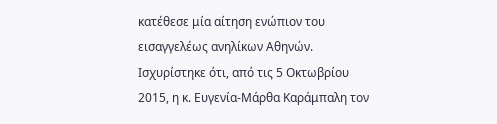κατέθεσε μία αίτηση ενώπιον του εισαγγελέως ανηλίκων Αθηνών. Ισχυρίστηκε ότι, από τις 5 Οκτωβρίου 2015, η κ. Ευγενία-Μάρθα Καράμπαλη τον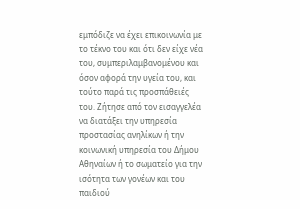εμπόδιζε να έχει επικοινωνία με το τέκνο του και ότι δεν είχε νέα του, συμπεριλαμβανομένου και όσον αφορά την υγεία του, και τούτο παρά τις προσπάθειές του. Ζήτησε από τον εισαγγελέα να διατάξει την υπηρεσία προστασίας ανηλίκων ή την κοινωνική υπηρεσία του Δήμου Αθηναίων ή το σωματείο για την ισότητα των γονέων και του παιδιού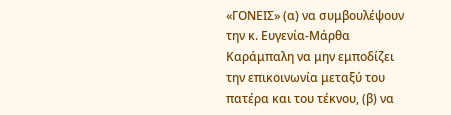«ΓΟΝΕΙΣ» (α) να συμβουλέψουν την κ. Ευγενία-Μάρθα Καράμπαλη να μην εμποδίζει την επικοινωνία μεταξύ του πατέρα και του τέκνου, (β) να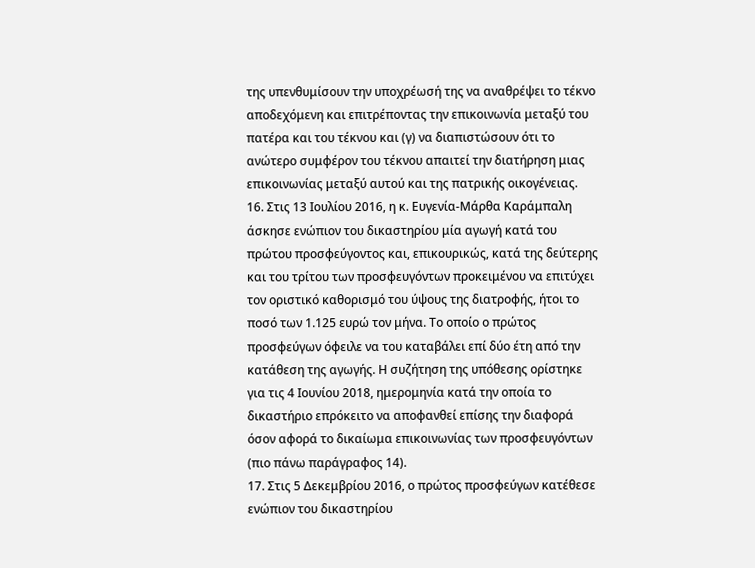της υπενθυμίσουν την υποχρέωσή της να αναθρέψει το τέκνο αποδεχόμενη και επιτρέποντας την επικοινωνία μεταξύ του πατέρα και του τέκνου και (γ) να διαπιστώσουν ότι το ανώτερο συμφέρον του τέκνου απαιτεί την διατήρηση μιας επικοινωνίας μεταξύ αυτού και της πατρικής οικογένειας.
16. Στις 13 Ιουλίου 2016, η κ. Ευγενία-Μάρθα Καράμπαλη άσκησε ενώπιον του δικαστηρίου μία αγωγή κατά του πρώτου προσφεύγοντος και, επικουρικώς, κατά της δεύτερης και του τρίτου των προσφευγόντων προκειμένου να επιτύχει τον οριστικό καθορισμό του ύψους της διατροφής, ήτοι το ποσό των 1.125 ευρώ τον μήνα. Το οποίο ο πρώτος προσφεύγων όφειλε να του καταβάλει επί δύο έτη από την κατάθεση της αγωγής. Η συζήτηση της υπόθεσης ορίστηκε για τις 4 Ιουνίου 2018, ημερομηνία κατά την οποία το δικαστήριο επρόκειτο να αποφανθεί επίσης την διαφορά όσον αφορά το δικαίωμα επικοινωνίας των προσφευγόντων (πιο πάνω παράγραφος 14).
17. Στις 5 Δεκεμβρίου 2016, ο πρώτος προσφεύγων κατέθεσε ενώπιον του δικαστηρίου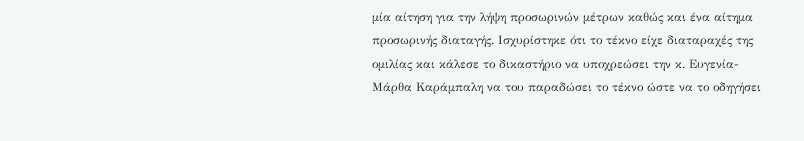μία αίτηση για την λήψη προσωρινών μέτρων καθώς και ένα αίτημα προσωρινής διαταγής. Ισχυρίστηκε ότι το τέκνο είχε διαταραχές της ομιλίας και κάλεσε το δικαστήριο να υποχρεώσει την κ. Ευγενία-Μάρθα Καράμπαλη να του παραδώσει το τέκνο ώστε να το οδηγήσει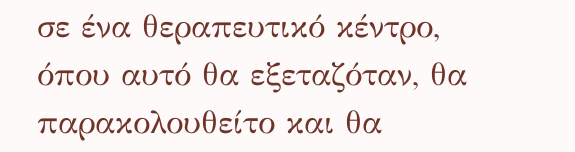σε ένα θεραπευτικό κέντρο, όπου αυτό θα εξεταζόταν, θα παρακολουθείτο και θα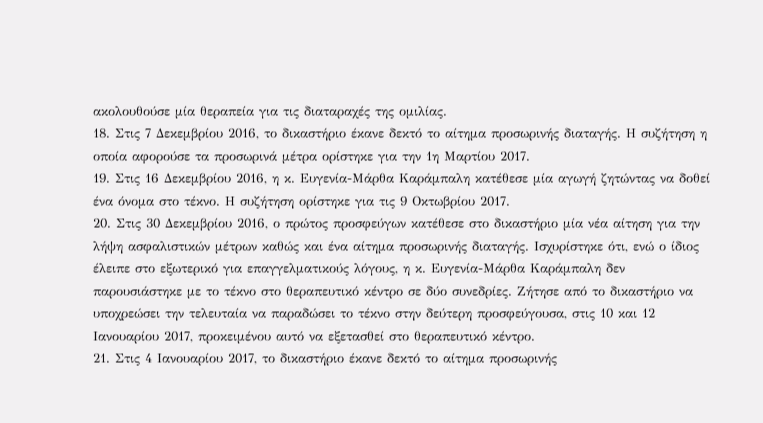ακολουθούσε μία θεραπεία για τις διαταραχές της ομιλίας.
18. Στις 7 Δεκεμβρίου 2016, το δικαστήριο έκανε δεκτό το αίτημα προσωρινής διαταγής. Η συζήτηση η οποία αφορούσε τα προσωρινά μέτρα ορίστηκε για την 1η Μαρτίου 2017.
19. Στις 16 Δεκεμβρίου 2016, η κ. Ευγενία-Μάρθα Καράμπαλη κατέθεσε μία αγωγή ζητώντας να δοθεί ένα όνομα στο τέκνο. Η συζήτηση ορίστηκε για τις 9 Οκτωβρίου 2017.
20. Στις 30 Δεκεμβρίου 2016, ο πρώτος προσφεύγων κατέθεσε στο δικαστήριο μία νέα αίτηση για την λήψη ασφαλιστικών μέτρων καθώς και ένα αίτημα προσωρινής διαταγής. Ισχυρίστηκε ότι, ενώ ο ίδιος έλειπε στο εξωτερικό για επαγγελματικούς λόγους, η κ. Ευγενία-Μάρθα Καράμπαλη δεν παρουσιάστηκε με το τέκνο στο θεραπευτικό κέντρο σε δύο συνεδρίες. Ζήτησε από το δικαστήριο να υποχρεώσει την τελευταία να παραδώσει το τέκνο στην δεύτερη προσφεύγουσα, στις 10 και 12 Ιανουαρίου 2017, προκειμένου αυτό να εξετασθεί στο θεραπευτικό κέντρο.
21. Στις 4 Ιανουαρίου 2017, το δικαστήριο έκανε δεκτό το αίτημα προσωρινής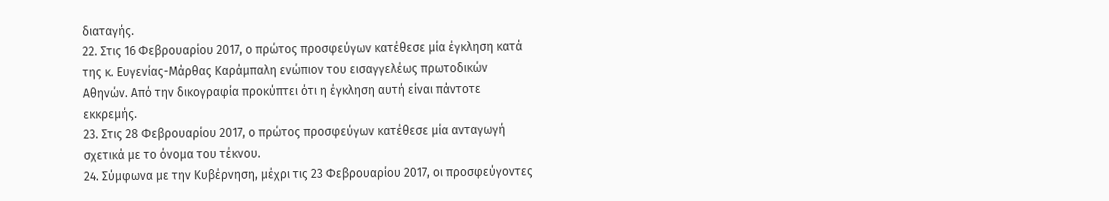διαταγής.
22. Στις 16 Φεβρουαρίου 2017, ο πρώτος προσφεύγων κατέθεσε μία έγκληση κατά της κ. Ευγενίας-Μάρθας Καράμπαλη ενώπιον του εισαγγελέως πρωτοδικών Αθηνών. Από την δικογραφία προκύπτει ότι η έγκληση αυτή είναι πάντοτε εκκρεμής.
23. Στις 28 Φεβρουαρίου 2017, ο πρώτος προσφεύγων κατέθεσε μία ανταγωγή σχετικά με το όνομα του τέκνου.
24. Σύμφωνα με την Κυβέρνηση, μέχρι τις 23 Φεβρουαρίου 2017, οι προσφεύγοντες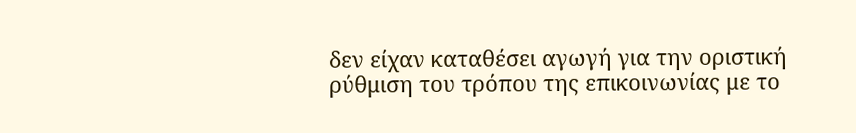δεν είχαν καταθέσει αγωγή για την οριστική ρύθμιση του τρόπου της επικοινωνίας με το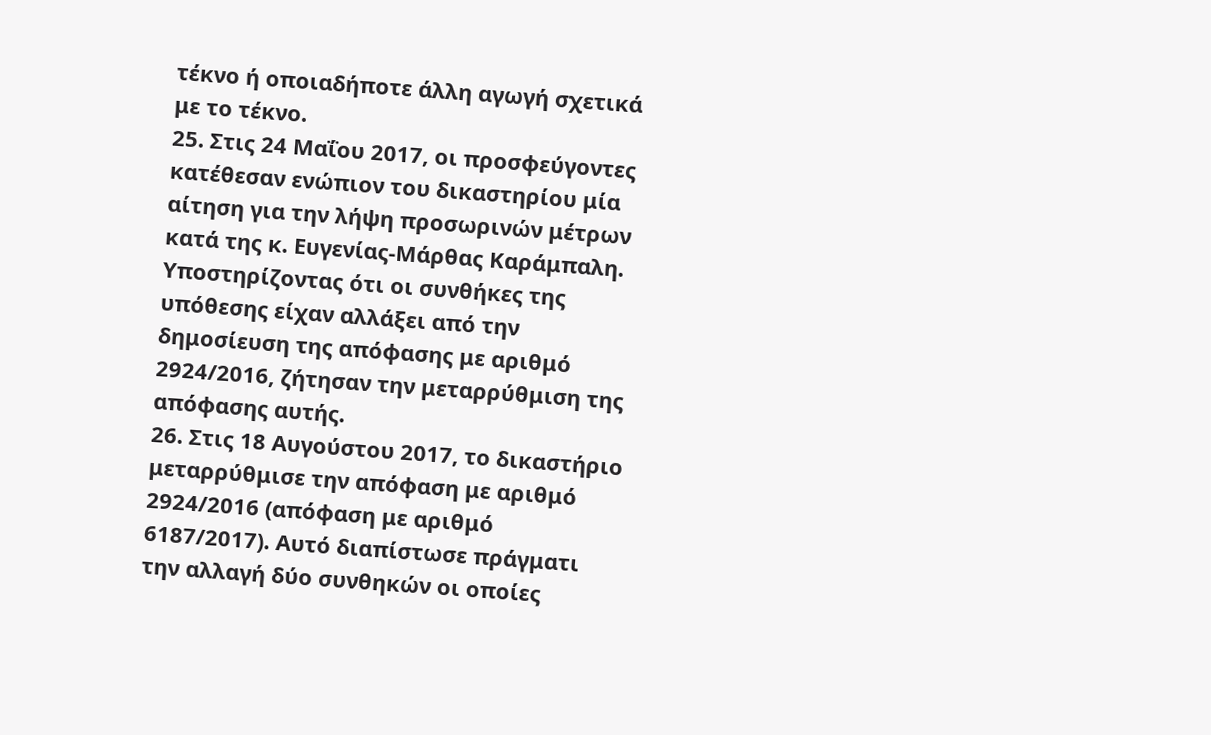τέκνο ή οποιαδήποτε άλλη αγωγή σχετικά με το τέκνο.
25. Στις 24 Μαΐου 2017, οι προσφεύγοντες κατέθεσαν ενώπιον του δικαστηρίου μία αίτηση για την λήψη προσωρινών μέτρων κατά της κ. Ευγενίας-Μάρθας Καράμπαλη. Υποστηρίζοντας ότι οι συνθήκες της υπόθεσης είχαν αλλάξει από την δημοσίευση της απόφασης με αριθμό 2924/2016, ζήτησαν την μεταρρύθμιση της απόφασης αυτής.
26. Στις 18 Αυγούστου 2017, το δικαστήριο μεταρρύθμισε την απόφαση με αριθμό 2924/2016 (απόφαση με αριθμό 6187/2017). Αυτό διαπίστωσε πράγματι την αλλαγή δύο συνθηκών οι οποίες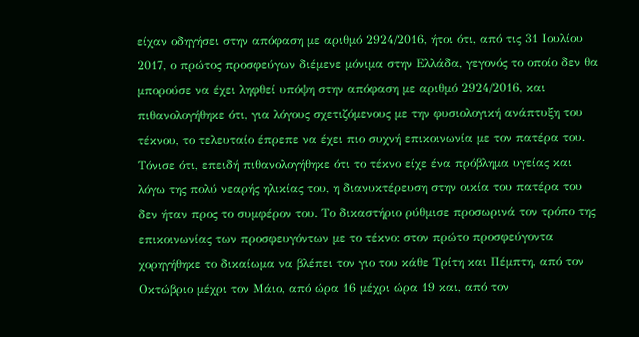είχαν οδηγήσει στην απόφαση με αριθμό 2924/2016, ήτοι ότι, από τις 31 Ιουλίου 2017, ο πρώτος προσφεύγων διέμενε μόνιμα στην Ελλάδα, γεγονός το οποίο δεν θα μπορούσε να έχει ληφθεί υπόψη στην απόφαση με αριθμό 2924/2016, και πιθανολογήθηκε ότι, για λόγους σχετιζόμενους με την φυσιολογική ανάπτυξη του τέκνου, το τελευταίο έπρεπε να έχει πιο συχνή επικοινωνία με τον πατέρα του. Τόνισε ότι, επειδή πιθανολογήθηκε ότι το τέκνο είχε ένα πρόβλημα υγείας και λόγω της πολύ νεαρής ηλικίας του, η διανυκτέρευση στην οικία του πατέρα του δεν ήταν προς το συμφέρον του. Το δικαστήριο ρύθμισε προσωρινά τον τρόπο της επικοινωνίας των προσφευγόντων με το τέκνο: στον πρώτο προσφεύγοντα χορηγήθηκε το δικαίωμα να βλέπει τον γιο του κάθε Τρίτη και Πέμπτη, από τον Οκτώβριο μέχρι τον Μάιο, από ώρα 16 μέχρι ώρα 19 και, από τον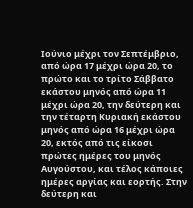Ιούνιο μέχρι τον Σεπτέμβριο, από ώρα 17 μέχρι ώρα 20, το πρώτο και το τρίτο Σάββατο εκάστου μηνός από ώρα 11 μέχρι ώρα 20, την δεύτερη και την τέταρτη Κυριακή εκάστου μηνός από ώρα 16 μέχρι ώρα 20, εκτός από τις είκοσι πρώτες ημέρες του μηνός Αυγούστου, και τέλος κάποιες ημέρες αργίας και εορτής. Στην δεύτερη και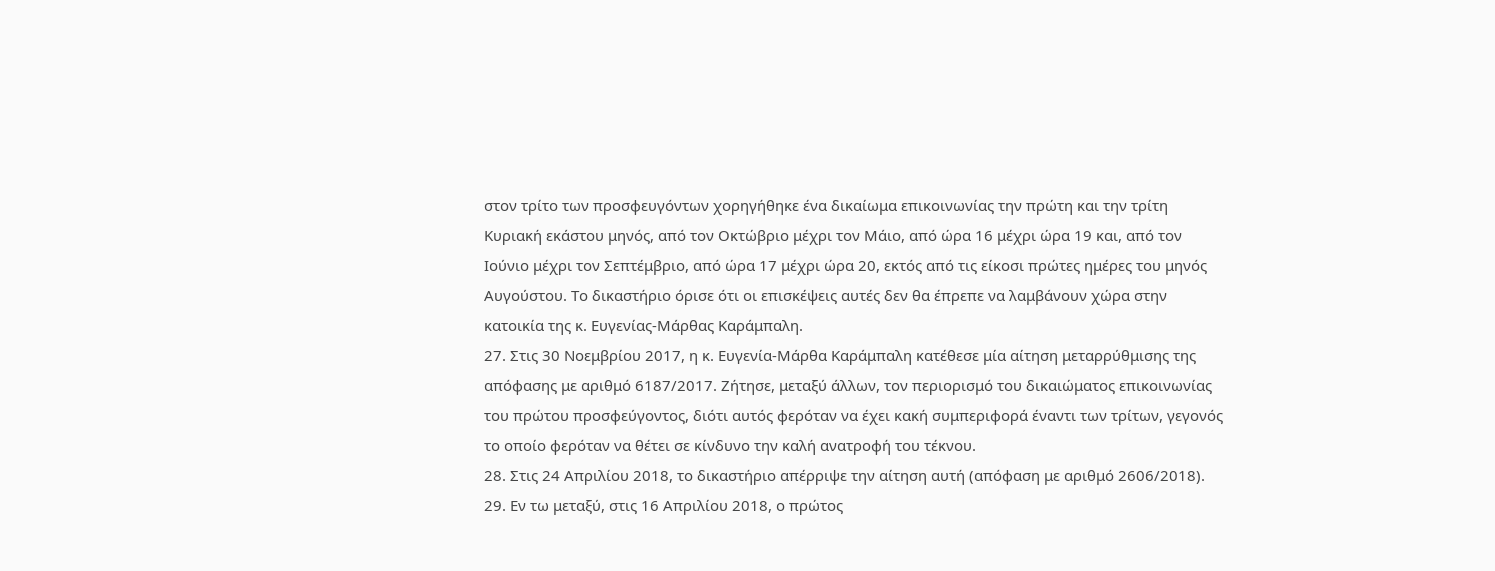στον τρίτο των προσφευγόντων χορηγήθηκε ένα δικαίωμα επικοινωνίας την πρώτη και την τρίτη Κυριακή εκάστου μηνός, από τον Οκτώβριο μέχρι τον Μάιο, από ώρα 16 μέχρι ώρα 19 και, από τον Ιούνιο μέχρι τον Σεπτέμβριο, από ώρα 17 μέχρι ώρα 20, εκτός από τις είκοσι πρώτες ημέρες του μηνός Αυγούστου. Το δικαστήριο όρισε ότι οι επισκέψεις αυτές δεν θα έπρεπε να λαμβάνουν χώρα στην κατοικία της κ. Ευγενίας-Μάρθας Καράμπαλη.
27. Στις 30 Νοεμβρίου 2017, η κ. Ευγενία-Μάρθα Καράμπαλη κατέθεσε μία αίτηση μεταρρύθμισης της απόφασης με αριθμό 6187/2017. Ζήτησε, μεταξύ άλλων, τον περιορισμό του δικαιώματος επικοινωνίας του πρώτου προσφεύγοντος, διότι αυτός φερόταν να έχει κακή συμπεριφορά έναντι των τρίτων, γεγονός το οποίο φερόταν να θέτει σε κίνδυνο την καλή ανατροφή του τέκνου.
28. Στις 24 Απριλίου 2018, το δικαστήριο απέρριψε την αίτηση αυτή (απόφαση με αριθμό 2606/2018).
29. Εν τω μεταξύ, στις 16 Απριλίου 2018, ο πρώτος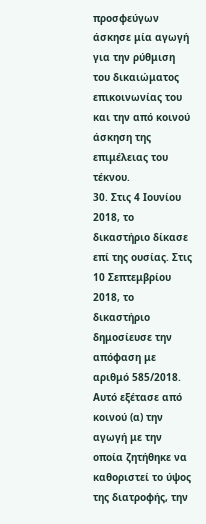προσφεύγων άσκησε μία αγωγή για την ρύθμιση του δικαιώματος επικοινωνίας του και την από κοινού άσκηση της επιμέλειας του τέκνου.
30. Στις 4 Ιουνίου 2018, το δικαστήριο δίκασε επί της ουσίας. Στις 10 Σεπτεμβρίου 2018, το δικαστήριο δημοσίευσε την απόφαση με αριθμό 585/2018. Αυτό εξέτασε από κοινού (α) την αγωγή με την οποία ζητήθηκε να καθοριστεί το ύψος της διατροφής, την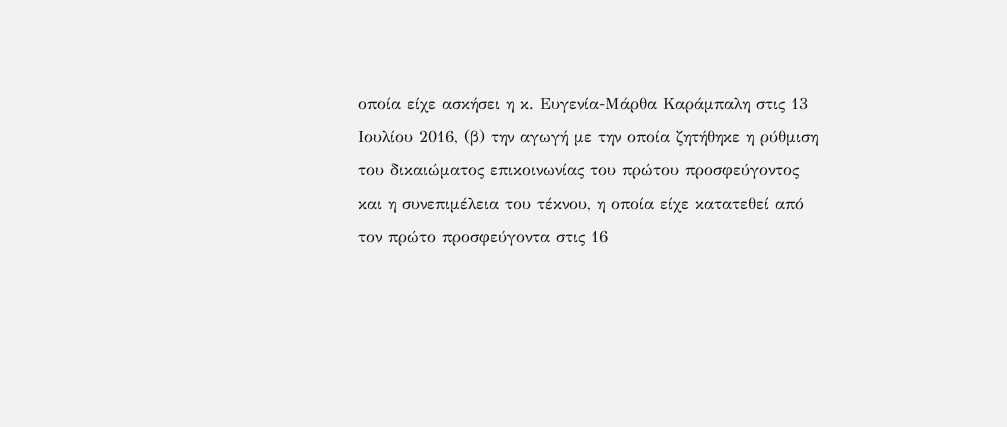οποία είχε ασκήσει η κ. Ευγενία-Μάρθα Καράμπαλη στις 13 Ιουλίου 2016, (β) την αγωγή με την οποία ζητήθηκε η ρύθμιση του δικαιώματος επικοινωνίας του πρώτου προσφεύγοντος και η συνεπιμέλεια του τέκνου, η οποία είχε κατατεθεί από τον πρώτο προσφεύγοντα στις 16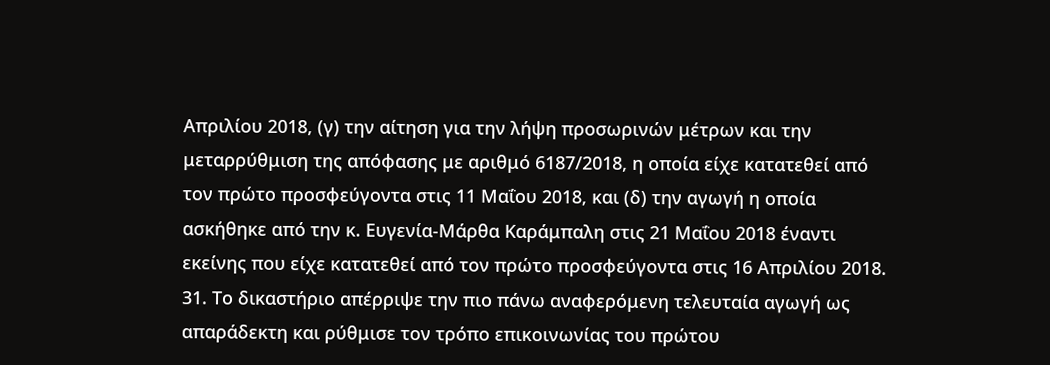Απριλίου 2018, (γ) την αίτηση για την λήψη προσωρινών μέτρων και την μεταρρύθμιση της απόφασης με αριθμό 6187/2018, η οποία είχε κατατεθεί από τον πρώτο προσφεύγοντα στις 11 Μαΐου 2018, και (δ) την αγωγή η οποία ασκήθηκε από την κ. Ευγενία-Μάρθα Καράμπαλη στις 21 Μαΐου 2018 έναντι εκείνης που είχε κατατεθεί από τον πρώτο προσφεύγοντα στις 16 Απριλίου 2018.
31. Το δικαστήριο απέρριψε την πιο πάνω αναφερόμενη τελευταία αγωγή ως απαράδεκτη και ρύθμισε τον τρόπο επικοινωνίας του πρώτου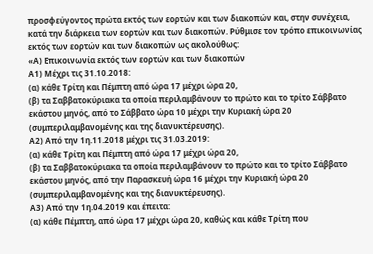προσφεύγοντος πρώτα εκτός των εορτών και των διακοπών και, στην συνέχεια, κατά την διάρκεια των εορτών και των διακοπών. Ρύθμισε τον τρόπο επικοινωνίας εκτός των εορτών και των διακοπών ως ακολούθως:
«Α) Επικοινωνία εκτός των εορτών και των διακοπών
Α1) Μέχρι τις 31.10.2018:
(α) κάθε Τρίτη και Πέμπτη από ώρα 17 μέχρι ώρα 20,
(β) τα Σαββατοκύριακα τα οποία περιλαμβάνουν το πρώτο και το τρίτο Σάββατο εκάστου μηνός, από το Σάββατο ώρα 10 μέχρι την Κυριακή ώρα 20 (συμπεριλαμβανομένης και της διανυκτέρευσης).
Α2) Από την 1η.11.2018 μέχρι τις 31.03.2019:
(α) κάθε Τρίτη και Πέμπτη από ώρα 17 μέχρι ώρα 20,
(β) τα Σαββατοκύριακα τα οποία περιλαμβάνουν το πρώτο και το τρίτο Σάββατο εκάστου μηνός, από την Παρασκευή ώρα 16 μέχρι την Κυριακή ώρα 20 (συμπεριλαμβανομένης και της διανυκτέρευσης).
Α3) Από την 1η.04.2019 και έπειτα:
(α) κάθε Πέμπτη, από ώρα 17 μέχρι ώρα 20, καθώς και κάθε Τρίτη που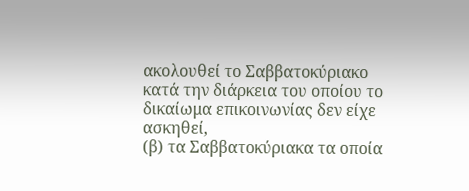ακολουθεί το Σαββατοκύριακο κατά την διάρκεια του οποίου το δικαίωμα επικοινωνίας δεν είχε ασκηθεί,
(β) τα Σαββατοκύριακα τα οποία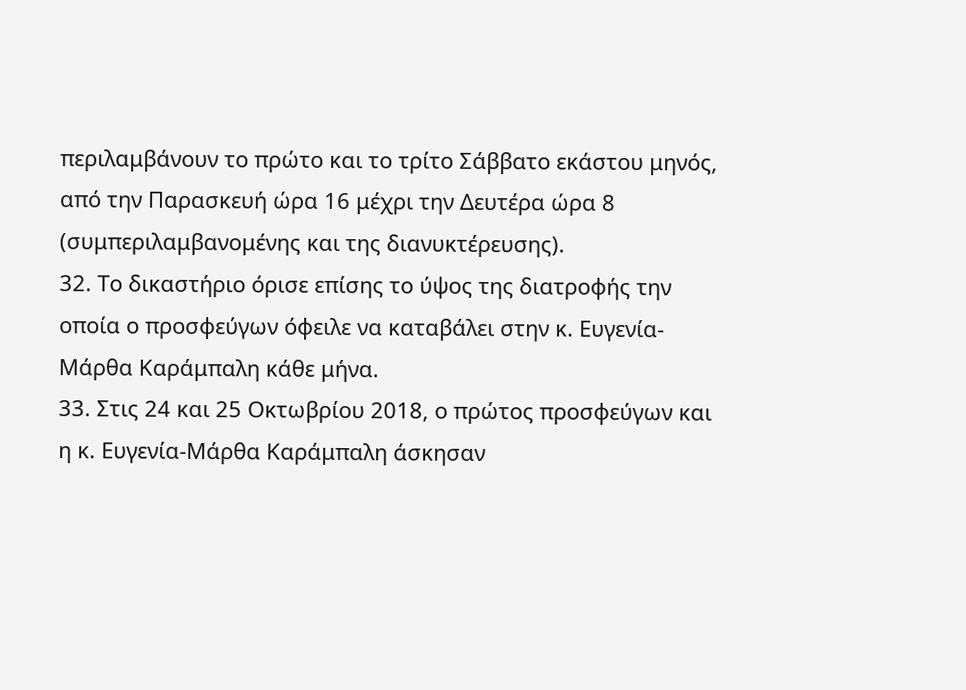περιλαμβάνουν το πρώτο και το τρίτο Σάββατο εκάστου μηνός, από την Παρασκευή ώρα 16 μέχρι την Δευτέρα ώρα 8 (συμπεριλαμβανομένης και της διανυκτέρευσης).
32. Το δικαστήριο όρισε επίσης το ύψος της διατροφής την οποία ο προσφεύγων όφειλε να καταβάλει στην κ. Ευγενία-Μάρθα Καράμπαλη κάθε μήνα.
33. Στις 24 και 25 Οκτωβρίου 2018, ο πρώτος προσφεύγων και η κ. Ευγενία-Μάρθα Καράμπαλη άσκησαν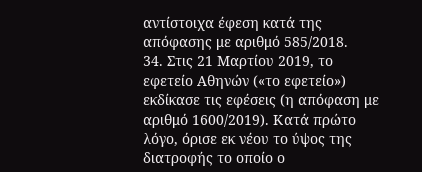αντίστοιχα έφεση κατά της απόφασης με αριθμό 585/2018.
34. Στις 21 Μαρτίου 2019, το εφετείο Αθηνών («το εφετείο») εκδίκασε τις εφέσεις (η απόφαση με αριθμό 1600/2019). Κατά πρώτο λόγο, όρισε εκ νέου το ύψος της διατροφής το οποίο ο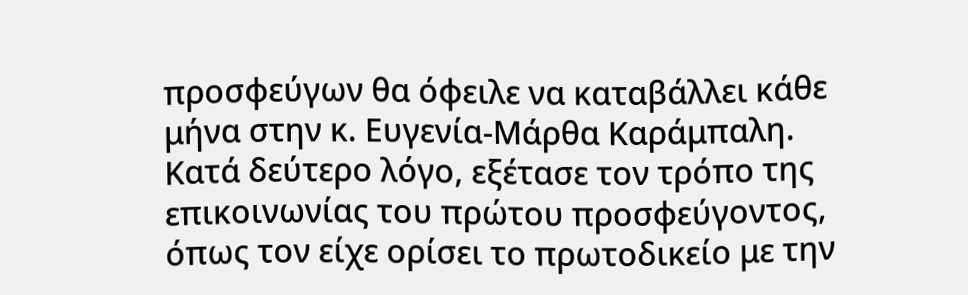προσφεύγων θα όφειλε να καταβάλλει κάθε μήνα στην κ. Ευγενία-Μάρθα Καράμπαλη. Κατά δεύτερο λόγο, εξέτασε τον τρόπο της επικοινωνίας του πρώτου προσφεύγοντος, όπως τον είχε ορίσει το πρωτοδικείο με την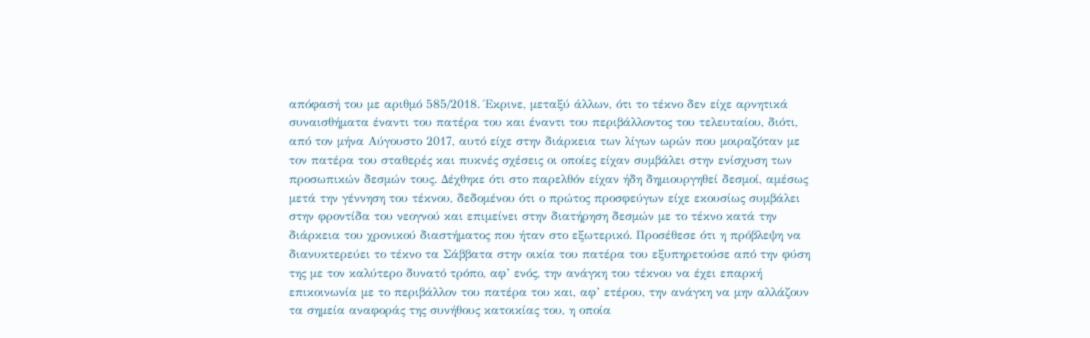απόφασή του με αριθμό 585/2018. Έκρινε, μεταξύ άλλων, ότι το τέκνο δεν είχε αρνητικά συναισθήματα έναντι του πατέρα του και έναντι του περιβάλλοντος του τελευταίου, διότι, από τον μήνα Αύγουστο 2017, αυτό είχε στην διάρκεια των λίγων ωρών που μοιραζόταν με τον πατέρα του σταθερές και πυκνές σχέσεις οι οποίες είχαν συμβάλει στην ενίσχυση των προσωπικών δεσμών τους. Δέχθηκε ότι στο παρελθόν είχαν ήδη δημιουργηθεί δεσμοί, αμέσως μετά την γέννηση του τέκνου, δεδομένου ότι ο πρώτος προσφεύγων είχε εκουσίως συμβάλει στην φροντίδα του νεογνού και επιμείνει στην διατήρηση δεσμών με το τέκνο κατά την διάρκεια του χρονικού διαστήματος που ήταν στο εξωτερικό. Προσέθεσε ότι η πρόβλεψη να διανυκτερεύει το τέκνο τα Σάββατα στην οικία του πατέρα του εξυπηρετούσε από την φύση της με τον καλύτερο δυνατό τρόπο, αφ’ ενός, την ανάγκη του τέκνου να έχει επαρκή επικοινωνία με το περιβάλλον του πατέρα του και, αφ’ ετέρου, την ανάγκη να μην αλλάζουν τα σημεία αναφοράς της συνήθους κατοικίας του, η οποία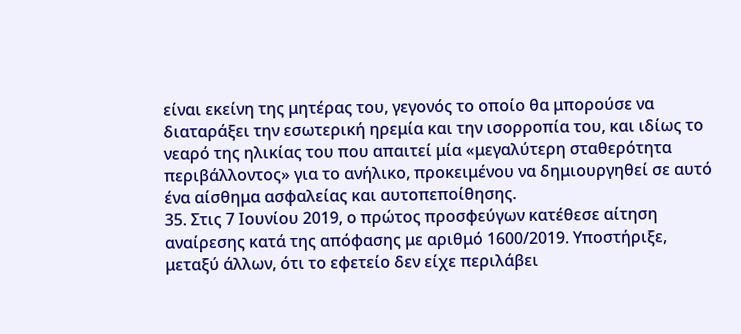είναι εκείνη της μητέρας του, γεγονός το οποίο θα μπορούσε να διαταράξει την εσωτερική ηρεμία και την ισορροπία του, και ιδίως το νεαρό της ηλικίας του που απαιτεί μία «μεγαλύτερη σταθερότητα περιβάλλοντος» για το ανήλικο, προκειμένου να δημιουργηθεί σε αυτό ένα αίσθημα ασφαλείας και αυτοπεποίθησης.
35. Στις 7 Ιουνίου 2019, ο πρώτος προσφεύγων κατέθεσε αίτηση αναίρεσης κατά της απόφασης με αριθμό 1600/2019. Υποστήριξε, μεταξύ άλλων, ότι το εφετείο δεν είχε περιλάβει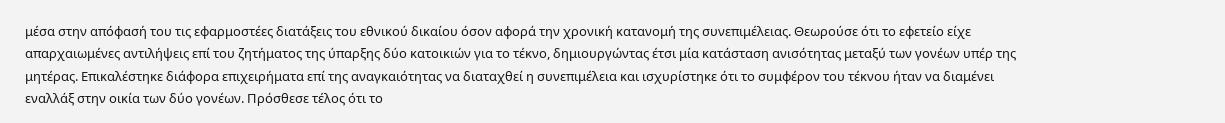μέσα στην απόφασή του τις εφαρμοστέες διατάξεις του εθνικού δικαίου όσον αφορά την χρονική κατανομή της συνεπιμέλειας. Θεωρούσε ότι το εφετείο είχε απαρχαιωμένες αντιλήψεις επί του ζητήματος της ύπαρξης δύο κατοικιών για το τέκνο, δημιουργώντας έτσι μία κατάσταση ανισότητας μεταξύ των γονέων υπέρ της μητέρας. Επικαλέστηκε διάφορα επιχειρήματα επί της αναγκαιότητας να διαταχθεί η συνεπιμέλεια και ισχυρίστηκε ότι το συμφέρον του τέκνου ήταν να διαμένει εναλλάξ στην οικία των δύο γονέων. Πρόσθεσε τέλος ότι το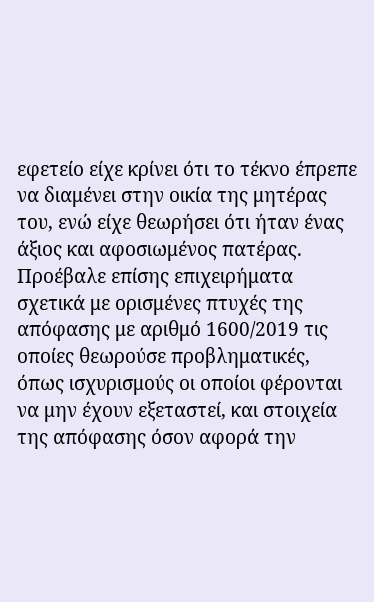εφετείο είχε κρίνει ότι το τέκνο έπρεπε να διαμένει στην οικία της μητέρας του, ενώ είχε θεωρήσει ότι ήταν ένας άξιος και αφοσιωμένος πατέρας. Προέβαλε επίσης επιχειρήματα σχετικά με ορισμένες πτυχές της απόφασης με αριθμό 1600/2019 τις οποίες θεωρούσε προβληματικές, όπως ισχυρισμούς οι οποίοι φέρονται να μην έχουν εξεταστεί, και στοιχεία της απόφασης όσον αφορά την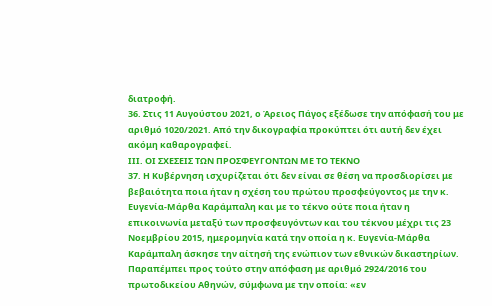διατροφή.
36. Στις 11 Αυγούστου 2021, ο Άρειος Πάγος εξέδωσε την απόφασή του με αριθμό 1020/2021. Από την δικογραφία προκύπτει ότι αυτή δεν έχει ακόμη καθαρογραφεί.
ΙΙΙ. ΟΙ ΣΧΕΣΕΙΣ ΤΩΝ ΠΡΟΣΦΕΥΓΟΝΤΩΝ ΜΕ ΤΟ ΤΕΚΝΟ
37. Η Κυβέρνηση ισχυρίζεται ότι δεν είναι σε θέση να προσδιορίσει με βεβαιότητα ποια ήταν η σχέση του πρώτου προσφεύγοντος με την κ. Ευγενία-Μάρθα Καράμπαλη και με το τέκνο ούτε ποια ήταν η επικοινωνία μεταξύ των προσφευγόντων και του τέκνου μέχρι τις 23 Νοεμβρίου 2015, ημερομηνία κατά την οποία η κ. Ευγενία-Μάρθα Καράμπαλη άσκησε την αίτησή της ενώπιον των εθνικών δικαστηρίων. Παραπέμπει προς τούτο στην απόφαση με αριθμό 2924/2016 του πρωτοδικείου Αθηνών, σύμφωνα με την οποία: «εν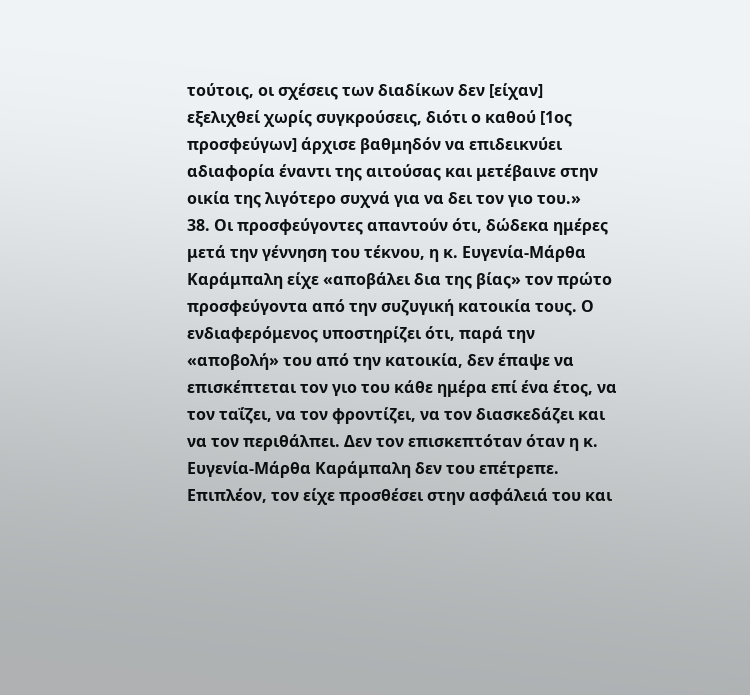τούτοις, οι σχέσεις των διαδίκων δεν [είχαν] εξελιχθεί χωρίς συγκρούσεις, διότι ο καθού [1ος προσφεύγων] άρχισε βαθμηδόν να επιδεικνύει αδιαφορία έναντι της αιτούσας και μετέβαινε στην οικία της λιγότερο συχνά για να δει τον γιο του.»
38. Οι προσφεύγοντες απαντούν ότι, δώδεκα ημέρες μετά την γέννηση του τέκνου, η κ. Ευγενία-Μάρθα Καράμπαλη είχε «αποβάλει δια της βίας» τον πρώτο προσφεύγοντα από την συζυγική κατοικία τους. Ο ενδιαφερόμενος υποστηρίζει ότι, παρά την «αποβολή» του από την κατοικία, δεν έπαψε να επισκέπτεται τον γιο του κάθε ημέρα επί ένα έτος, να τον ταΐζει, να τον φροντίζει, να τον διασκεδάζει και να τον περιθάλπει. Δεν τον επισκεπτόταν όταν η κ. Ευγενία-Μάρθα Καράμπαλη δεν του επέτρεπε. Επιπλέον, τον είχε προσθέσει στην ασφάλειά του και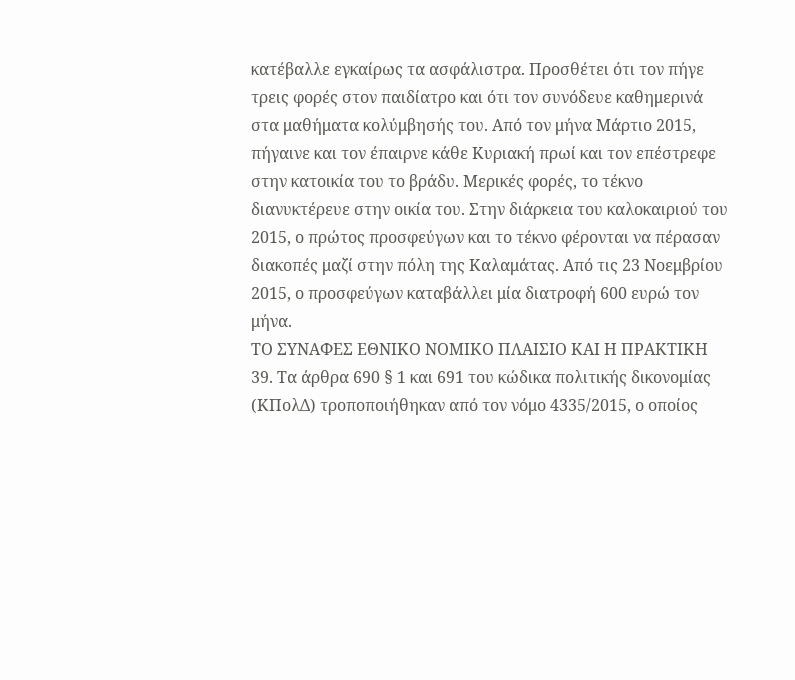κατέβαλλε εγκαίρως τα ασφάλιστρα. Προσθέτει ότι τον πήγε τρεις φορές στον παιδίατρο και ότι τον συνόδευε καθημερινά στα μαθήματα κολύμβησής του. Από τον μήνα Μάρτιο 2015, πήγαινε και τον έπαιρνε κάθε Κυριακή πρωί και τον επέστρεφε στην κατοικία του το βράδυ. Μερικές φορές, το τέκνο διανυκτέρευε στην οικία του. Στην διάρκεια του καλοκαιριού του 2015, ο πρώτος προσφεύγων και το τέκνο φέρονται να πέρασαν διακοπές μαζί στην πόλη της Καλαμάτας. Από τις 23 Νοεμβρίου 2015, ο προσφεύγων καταβάλλει μία διατροφή 600 ευρώ τον μήνα.
ΤΟ ΣΥΝΑΦΕΣ ΕΘΝΙΚΟ ΝΟΜΙΚΟ ΠΛΑΙΣΙΟ ΚΑΙ Η ΠΡΑΚΤΙΚΗ
39. Τα άρθρα 690 § 1 και 691 του κώδικα πολιτικής δικονομίας (ΚΠολΔ) τροποποιήθηκαν από τον νόμο 4335/2015, ο οποίος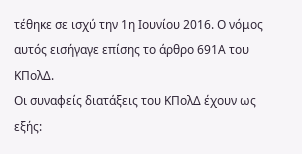τέθηκε σε ισχύ την 1η Ιουνίου 2016. Ο νόμος αυτός εισήγαγε επίσης το άρθρο 691Α του ΚΠολΔ.
Οι συναφείς διατάξεις του ΚΠολΔ έχουν ως εξής: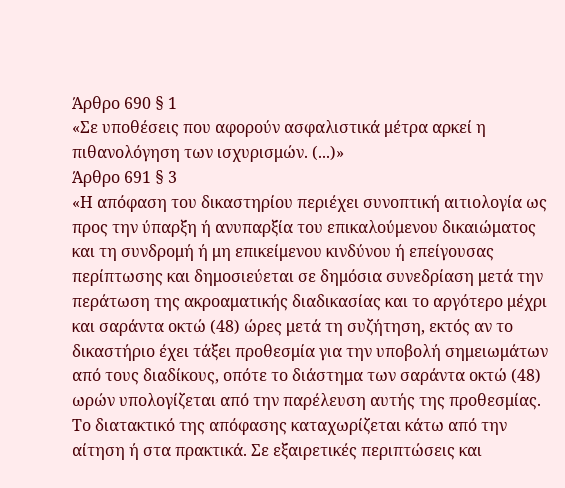Άρθρο 690 § 1
«Σε υποθέσεις που αφορούν ασφαλιστικά μέτρα αρκεί η πιθανολόγηση των ισχυρισμών. (...)»
Άρθρο 691 § 3
«Η απόφαση του δικαστηρίου περιέχει συνοπτική αιτιολογία ως προς την ύπαρξη ή ανυπαρξία του επικαλούμενου δικαιώματος και τη συνδρομή ή μη επικείμενου κινδύνου ή επείγουσας περίπτωσης και δημοσιεύεται σε δημόσια συνεδρίαση μετά την περάτωση της ακροαματικής διαδικασίας και το αργότερο μέχρι και σαράντα οκτώ (48) ώρες μετά τη συζήτηση, εκτός αν το δικαστήριο έχει τάξει προθεσμία για την υποβολή σημειωμάτων από τους διαδίκους, οπότε το διάστημα των σαράντα οκτώ (48) ωρών υπολογίζεται από την παρέλευση αυτής της προθεσμίας. Το διατακτικό της απόφασης καταχωρίζεται κάτω από την αίτηση ή στα πρακτικά. Σε εξαιρετικές περιπτώσεις και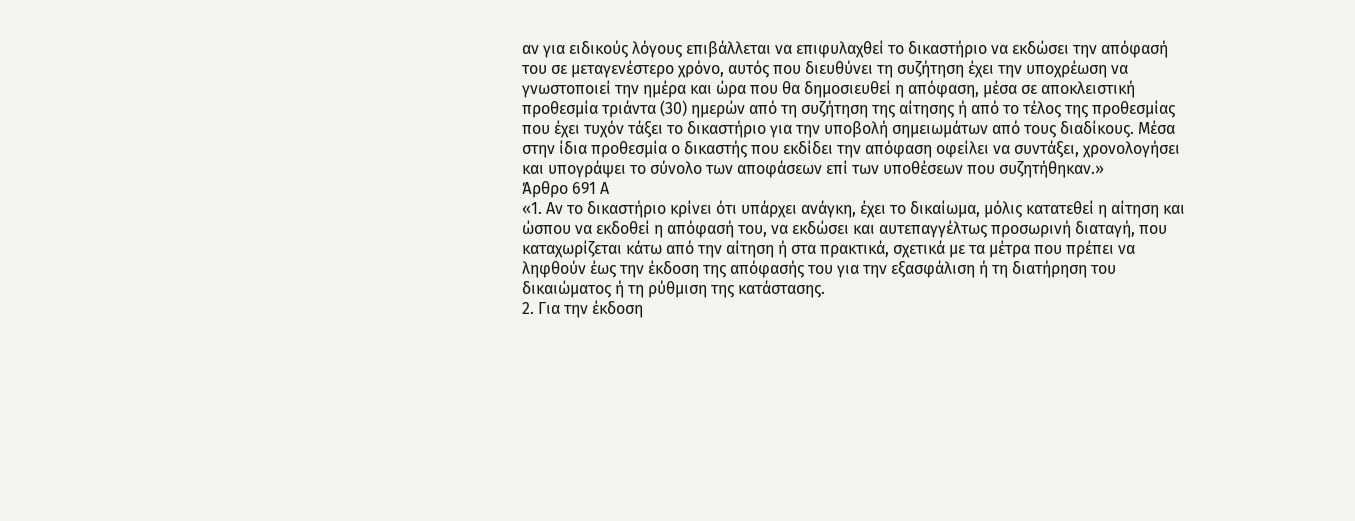αν για ειδικούς λόγους επιβάλλεται να επιφυλαχθεί το δικαστήριο να εκδώσει την απόφασή του σε μεταγενέστερο χρόνο, αυτός που διευθύνει τη συζήτηση έχει την υποχρέωση να γνωστοποιεί την ημέρα και ώρα που θα δημοσιευθεί η απόφαση, μέσα σε αποκλειστική προθεσμία τριάντα (30) ημερών από τη συζήτηση της αίτησης ή από το τέλος της προθεσμίας που έχει τυχόν τάξει το δικαστήριο για την υποβολή σημειωμάτων από τους διαδίκους. Μέσα στην ίδια προθεσμία ο δικαστής που εκδίδει την απόφαση οφείλει να συντάξει, χρονολογήσει και υπογράψει το σύνολο των αποφάσεων επί των υποθέσεων που συζητήθηκαν.»
Άρθρο 691 Α
«1. Αν το δικαστήριο κρίνει ότι υπάρχει ανάγκη, έχει το δικαίωμα, μόλις κατατεθεί η αίτηση και ώσπου να εκδοθεί η απόφασή του, να εκδώσει και αυτεπαγγέλτως προσωρινή διαταγή, που καταχωρίζεται κάτω από την αίτηση ή στα πρακτικά, σχετικά με τα μέτρα που πρέπει να ληφθούν έως την έκδοση της απόφασής του για την εξασφάλιση ή τη διατήρηση του δικαιώματος ή τη ρύθμιση της κατάστασης.
2. Για την έκδοση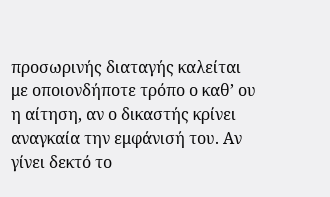προσωρινής διαταγής καλείται με οποιονδήποτε τρόπο ο καθ’ ου η αίτηση, αν ο δικαστής κρίνει αναγκαία την εμφάνισή του. Αν γίνει δεκτό το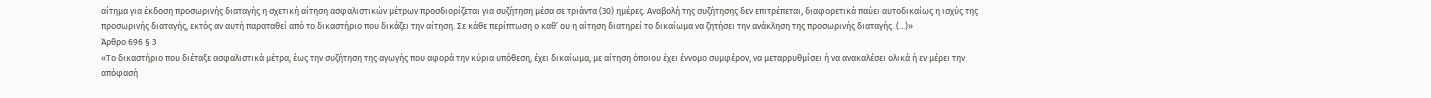αίτημα για έκδοση προσωρινής διαταγής η σχετική αίτηση ασφαλιστικών μέτρων προσδιορίζεται για συζήτηση μέσα σε τριάντα (30) ημέρες. Αναβολή της συζήτησης δεν επιτρέπεται, διαφορετικά παύει αυτοδικαίως η ισχύς της προσωρινής διαταγής, εκτός αν αυτή παραταθεί από το δικαστήριο που δικάζει την αίτηση. Σε κάθε περίπτωση ο καθ’ ου η αίτηση διατηρεί το δικαίωμα να ζητήσει την ανάκληση της προσωρινής διαταγής. (...)»
Άρθρο 696 § 3
«Το δικαστήριο που διέταξε ασφαλιστικά μέτρα, έως την συζήτηση της αγωγής που αφορά την κύρια υπόθεση, έχει δικαίωμα, με αίτηση όποιου έχει έννομο συμφέρον, να μεταρρυθμίσει ή να ανακαλέσει ολικά ή εν μέρει την απόφασή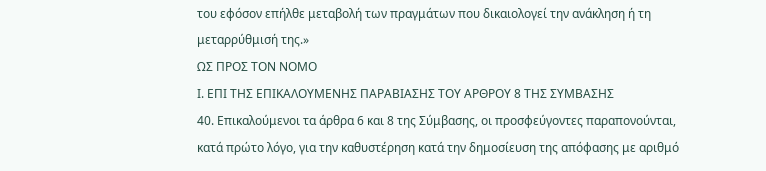του εφόσον επήλθε μεταβολή των πραγμάτων που δικαιολογεί την ανάκληση ή τη μεταρρύθμισή της.»
ΩΣ ΠΡΟΣ ΤΟΝ ΝΟΜΟ
Ι. ΕΠΙ ΤΗΣ ΕΠΙΚΑΛΟΥΜΕΝΗΣ ΠΑΡΑΒΙΑΣΗΣ ΤΟΥ ΑΡΘΡΟΥ 8 ΤΗΣ ΣΥΜΒΑΣΗΣ
40. Επικαλούμενοι τα άρθρα 6 και 8 της Σύμβασης, οι προσφεύγοντες παραπονούνται, κατά πρώτο λόγο, για την καθυστέρηση κατά την δημοσίευση της απόφασης με αριθμό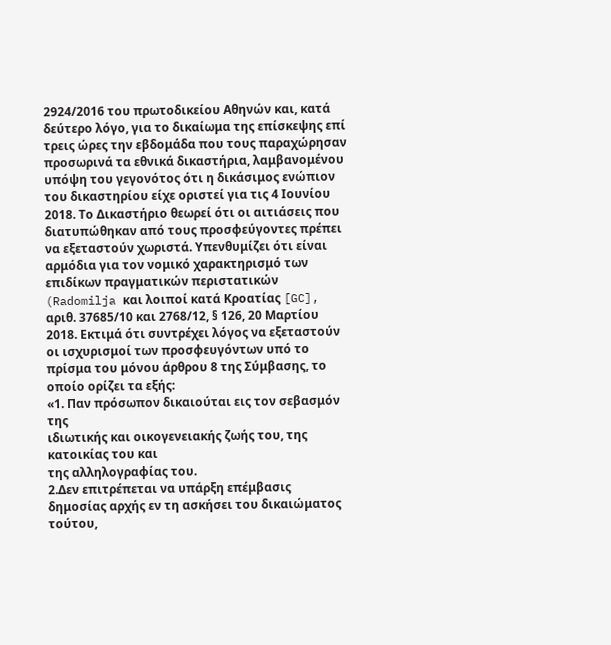2924/2016 του πρωτοδικείου Αθηνών και, κατά δεύτερο λόγο, για το δικαίωμα της επίσκεψης επί τρεις ώρες την εβδομάδα που τους παραχώρησαν προσωρινά τα εθνικά δικαστήρια, λαμβανομένου υπόψη του γεγονότος ότι η δικάσιμος ενώπιον του δικαστηρίου είχε οριστεί για τις 4 Ιουνίου 2018. Το Δικαστήριο θεωρεί ότι οι αιτιάσεις που διατυπώθηκαν από τους προσφεύγοντες πρέπει να εξεταστούν χωριστά. Υπενθυμίζει ότι είναι αρμόδια για τον νομικό χαρακτηρισμό των επιδίκων πραγματικών περιστατικών (Radomilja και λοιποί κατά Κροατίας [GC], αριθ. 37685/10 και 2768/12, § 126, 20 Μαρτίου 2018. Εκτιμά ότι συντρέχει λόγος να εξεταστούν οι ισχυρισμοί των προσφευγόντων υπό το πρίσμα του μόνου άρθρου 8 της Σύμβασης, το οποίο ορίζει τα εξής:
«1. Παν πρόσωπον δικαιούται εις τον σεβασμόν της
ιδιωτικής και οικογενειακής ζωής του, της κατοικίας του και
της αλληλογραφίας του.
2.Δεν επιτρέπεται να υπάρξη επέμβασις δημοσίας αρχής εν τη ασκήσει του δικαιώματος τούτου,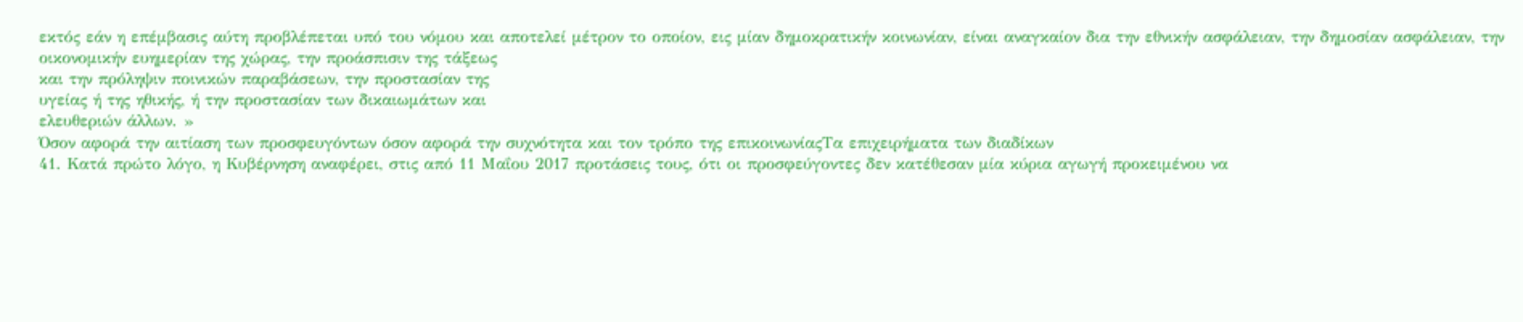εκτός εάν η επέμβασις αύτη προβλέπεται υπό του νόμου και αποτελεί μέτρον το οποίον, εις μίαν δημοκρατικήν κοινωνίαν, είναι αναγκαίον δια την εθνικήν ασφάλειαν, την δημοσίαν ασφάλειαν, την
οικονομικήν ευημερίαν της χώρας, την προάσπισιν της τάξεως
και την πρόληψιν ποινικών παραβάσεων, την προστασίαν της
υγείας ή της ηθικής, ή την προστασίαν των δικαιωμάτων και
ελευθεριών άλλων. »
Όσον αφορά την αιτίαση των προσφευγόντων όσον αφορά την συχνότητα και τον τρόπο της επικοινωνίαςΤα επιχειρήματα των διαδίκων
41. Κατά πρώτο λόγο, η Κυβέρνηση αναφέρει, στις από 11 Μαΐου 2017 προτάσεις τους, ότι οι προσφεύγοντες δεν κατέθεσαν μία κύρια αγωγή προκειμένου να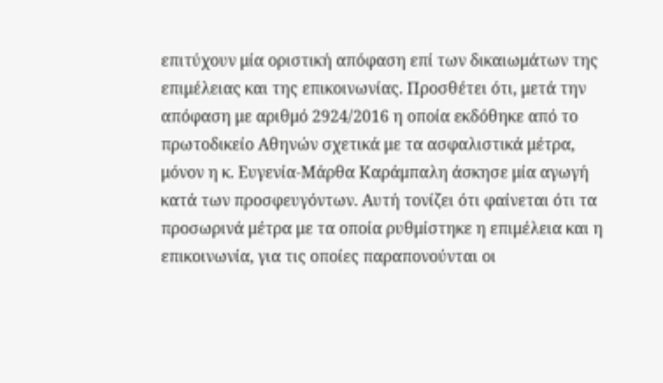επιτύχουν μία οριστική απόφαση επί των δικαιωμάτων της επιμέλειας και της επικοινωνίας. Προσθέτει ότι, μετά την απόφαση με αριθμό 2924/2016 η οποία εκδόθηκε από το πρωτοδικείο Αθηνών σχετικά με τα ασφαλιστικά μέτρα, μόνον η κ. Ευγενία-Μάρθα Καράμπαλη άσκησε μία αγωγή κατά των προσφευγόντων. Αυτή τονίζει ότι φαίνεται ότι τα προσωρινά μέτρα με τα οποία ρυθμίστηκε η επιμέλεια και η επικοινωνία, για τις οποίες παραπονούνται οι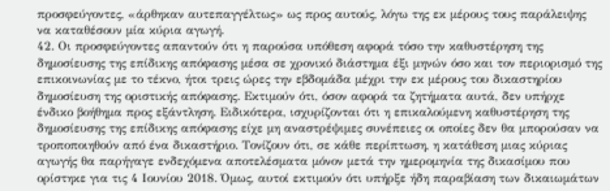προσφεύγοντες, «άρθηκαν αυτεπαγγέλτως» ως προς αυτούς, λόγω της εκ μέρους τους παράλειψης να καταθέσουν μία κύρια αγωγή.
42. Οι προσφεύγοντες απαντούν ότι η παρούσα υπόθεση αφορά τόσο την καθυστέρηση της δημοσίευσης της επίδικης απόφασης μέσα σε χρονικό διάστημα έξι μηνών όσο και τον περιορισμό της επικοινωνίας με το τέκνο, ήτοι τρεις ώρες την εβδομάδα μέχρι την εκ μέρους του δικαστηρίου δημοσίευση της οριστικής απόφασης. Εκτιμούν ότι, όσον αφορά τα ζητήματα αυτά, δεν υπήρχε ένδικο βοήθημα προς εξάντληση. Ειδικότερα, ισχυρίζονται ότι η επικαλούμενη καθυστέρηση της δημοσίευσης της επίδικης απόφασης είχε μη αναστρέψιμες συνέπειες οι οποίες δεν θα μπορούσαν να τροποποιηθούν από ένα δικαστήριο. Τονίζουν ότι, σε κάθε περίπτωση, η κατάθεση μιας κύριας αγωγής θα παρήγαγε ενδεχόμενα αποτελέσματα μόνον μετά την ημερομηνία της δικασίμου που ορίστηκε για τις 4 Ιουνίου 2018. Όμως, αυτοί εκτιμούν ότι υπήρξε ήδη παραβίαση των δικαιωμάτων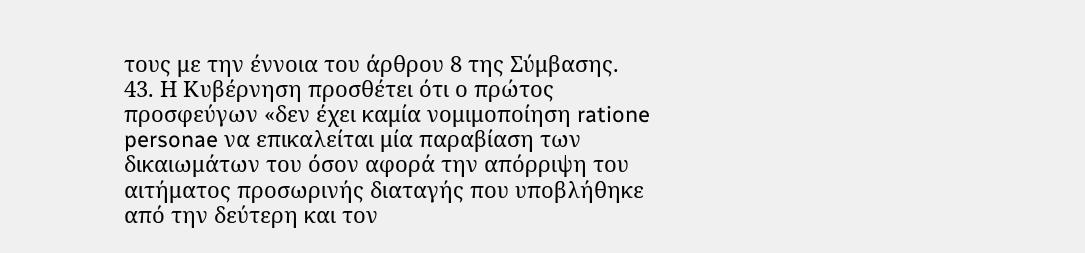τους με την έννοια του άρθρου 8 της Σύμβασης.
43. Η Κυβέρνηση προσθέτει ότι ο πρώτος προσφεύγων «δεν έχει καμία νομιμοποίηση ratione personae να επικαλείται μία παραβίαση των δικαιωμάτων του όσον αφορά την απόρριψη του αιτήματος προσωρινής διαταγής που υποβλήθηκε από την δεύτερη και τον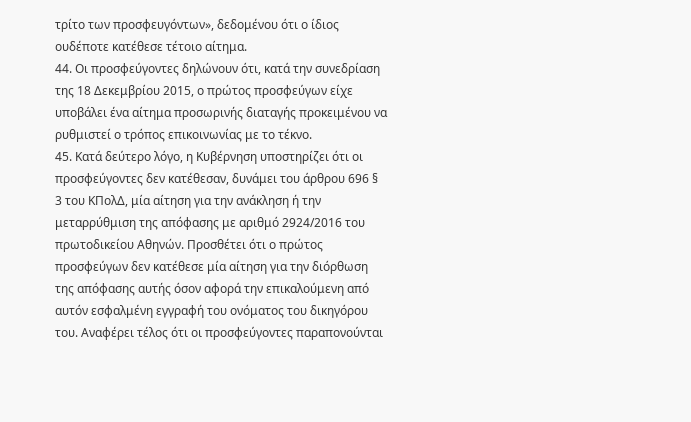τρίτο των προσφευγόντων», δεδομένου ότι ο ίδιος ουδέποτε κατέθεσε τέτοιο αίτημα.
44. Οι προσφεύγοντες δηλώνουν ότι, κατά την συνεδρίαση της 18 Δεκεμβρίου 2015, ο πρώτος προσφεύγων είχε υποβάλει ένα αίτημα προσωρινής διαταγής προκειμένου να ρυθμιστεί ο τρόπος επικοινωνίας με το τέκνο.
45. Κατά δεύτερο λόγο, η Κυβέρνηση υποστηρίζει ότι οι προσφεύγοντες δεν κατέθεσαν, δυνάμει του άρθρου 696 § 3 του ΚΠολΔ, μία αίτηση για την ανάκληση ή την μεταρρύθμιση της απόφασης με αριθμό 2924/2016 του πρωτοδικείου Αθηνών. Προσθέτει ότι ο πρώτος προσφεύγων δεν κατέθεσε μία αίτηση για την διόρθωση της απόφασης αυτής όσον αφορά την επικαλούμενη από αυτόν εσφαλμένη εγγραφή του ονόματος του δικηγόρου του. Αναφέρει τέλος ότι οι προσφεύγοντες παραπονούνται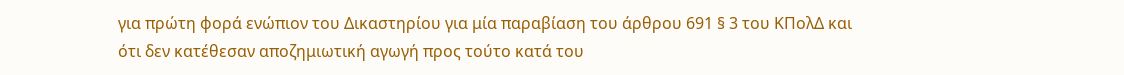για πρώτη φορά ενώπιον του Δικαστηρίου για μία παραβίαση του άρθρου 691 § 3 του ΚΠολΔ και ότι δεν κατέθεσαν αποζημιωτική αγωγή προς τούτο κατά του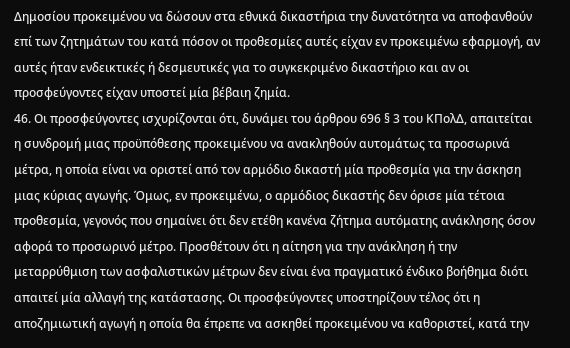Δημοσίου προκειμένου να δώσουν στα εθνικά δικαστήρια την δυνατότητα να αποφανθούν επί των ζητημάτων του κατά πόσον οι προθεσμίες αυτές είχαν εν προκειμένω εφαρμογή, αν αυτές ήταν ενδεικτικές ή δεσμευτικές για το συγκεκριμένο δικαστήριο και αν οι προσφεύγοντες είχαν υποστεί μία βέβαιη ζημία.
46. Οι προσφεύγοντες ισχυρίζονται ότι, δυνάμει του άρθρου 696 § 3 του ΚΠολΔ, απαιτείται η συνδρομή μιας προϋπόθεσης προκειμένου να ανακληθούν αυτομάτως τα προσωρινά μέτρα, η οποία είναι να οριστεί από τον αρμόδιο δικαστή μία προθεσμία για την άσκηση μιας κύριας αγωγής. Όμως, εν προκειμένω, ο αρμόδιος δικαστής δεν όρισε μία τέτοια προθεσμία, γεγονός που σημαίνει ότι δεν ετέθη κανένα ζήτημα αυτόματης ανάκλησης όσον αφορά το προσωρινό μέτρο. Προσθέτουν ότι η αίτηση για την ανάκληση ή την μεταρρύθμιση των ασφαλιστικών μέτρων δεν είναι ένα πραγματικό ένδικο βοήθημα διότι απαιτεί μία αλλαγή της κατάστασης. Οι προσφεύγοντες υποστηρίζουν τέλος ότι η αποζημιωτική αγωγή η οποία θα έπρεπε να ασκηθεί προκειμένου να καθοριστεί, κατά την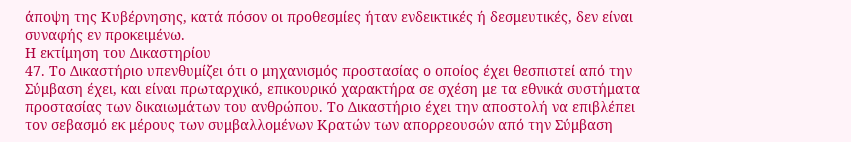άποψη της Κυβέρνησης, κατά πόσον οι προθεσμίες ήταν ενδεικτικές ή δεσμευτικές, δεν είναι συναφής εν προκειμένω.
Η εκτίμηση του Δικαστηρίου
47. Το Δικαστήριο υπενθυμίζει ότι ο μηχανισμός προστασίας ο οποίος έχει θεσπιστεί από την Σύμβαση έχει, και είναι πρωταρχικό, επικουρικό χαρακτήρα σε σχέση με τα εθνικά συστήματα προστασίας των δικαιωμάτων του ανθρώπου. Το Δικαστήριο έχει την αποστολή να επιβλέπει τον σεβασμό εκ μέρους των συμβαλλομένων Κρατών των απορρεουσών από την Σύμβαση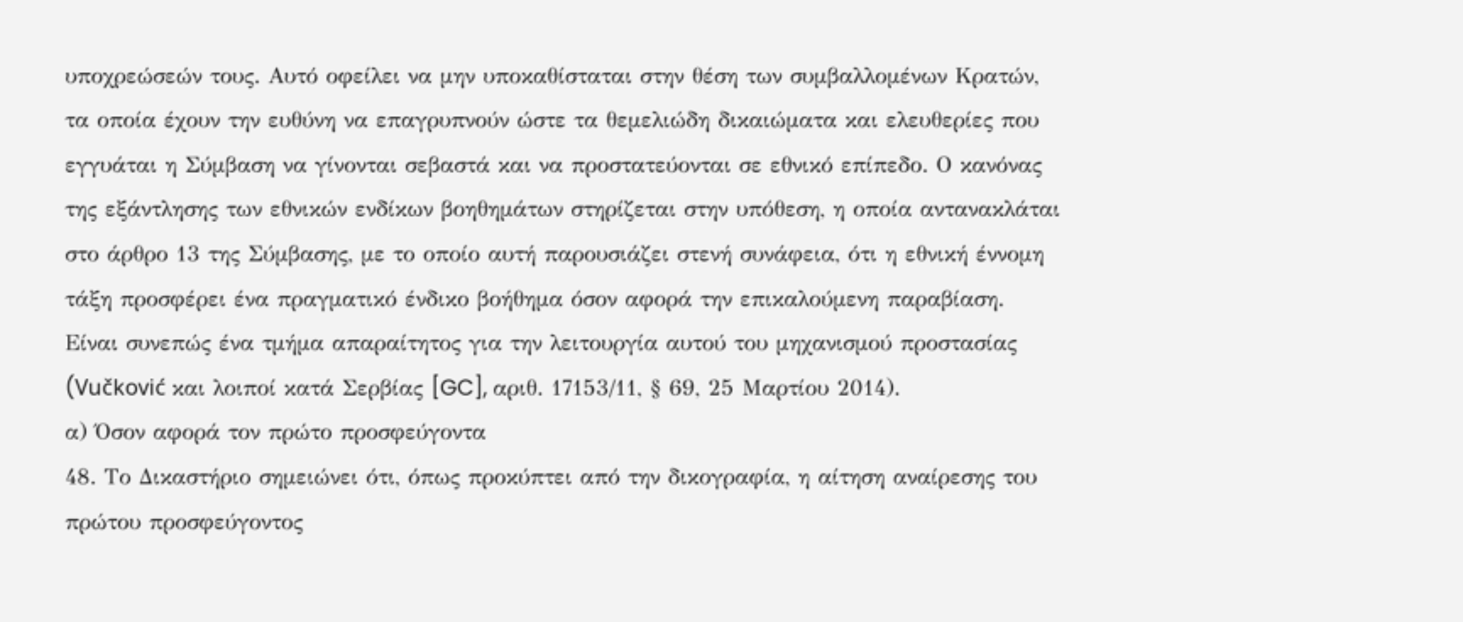υποχρεώσεών τους. Αυτό οφείλει να μην υποκαθίσταται στην θέση των συμβαλλομένων Κρατών, τα οποία έχουν την ευθύνη να επαγρυπνούν ώστε τα θεμελιώδη δικαιώματα και ελευθερίες που εγγυάται η Σύμβαση να γίνονται σεβαστά και να προστατεύονται σε εθνικό επίπεδο. Ο κανόνας της εξάντλησης των εθνικών ενδίκων βοηθημάτων στηρίζεται στην υπόθεση, η οποία αντανακλάται στο άρθρο 13 της Σύμβασης, με το οποίο αυτή παρουσιάζει στενή συνάφεια, ότι η εθνική έννομη τάξη προσφέρει ένα πραγματικό ένδικο βοήθημα όσον αφορά την επικαλούμενη παραβίαση. Είναι συνεπώς ένα τμήμα απαραίτητος για την λειτουργία αυτού του μηχανισμού προστασίας (Vučković και λοιποί κατά Σερβίας [GC], αριθ. 17153/11, § 69, 25 Μαρτίου 2014).
α) Όσον αφορά τον πρώτο προσφεύγοντα
48. Το Δικαστήριο σημειώνει ότι, όπως προκύπτει από την δικογραφία, η αίτηση αναίρεσης του πρώτου προσφεύγοντος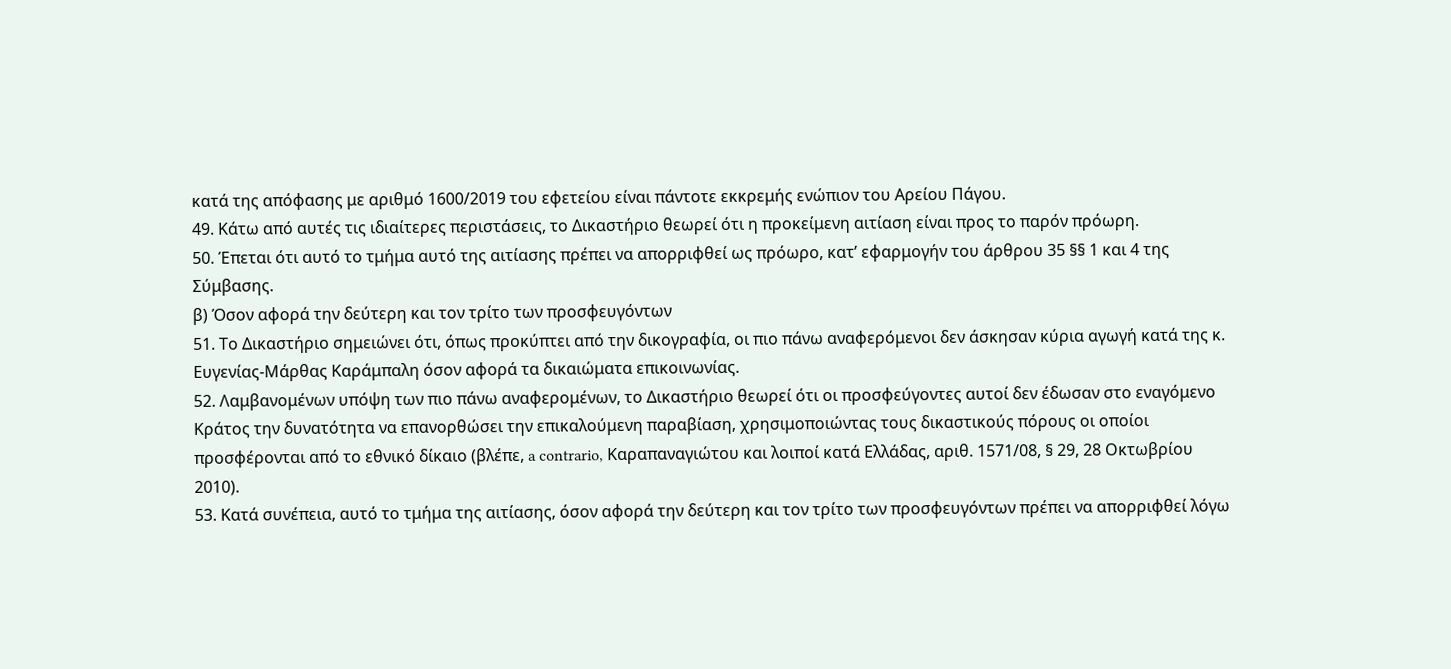κατά της απόφασης με αριθμό 1600/2019 του εφετείου είναι πάντοτε εκκρεμής ενώπιον του Αρείου Πάγου.
49. Κάτω από αυτές τις ιδιαίτερες περιστάσεις, το Δικαστήριο θεωρεί ότι η προκείμενη αιτίαση είναι προς το παρόν πρόωρη.
50. Έπεται ότι αυτό το τμήμα αυτό της αιτίασης πρέπει να απορριφθεί ως πρόωρο, κατ’ εφαρμογήν του άρθρου 35 §§ 1 και 4 της Σύμβασης.
β) Όσον αφορά την δεύτερη και τον τρίτο των προσφευγόντων
51. Το Δικαστήριο σημειώνει ότι, όπως προκύπτει από την δικογραφία, οι πιο πάνω αναφερόμενοι δεν άσκησαν κύρια αγωγή κατά της κ. Ευγενίας-Μάρθας Καράμπαλη όσον αφορά τα δικαιώματα επικοινωνίας.
52. Λαμβανομένων υπόψη των πιο πάνω αναφερομένων, το Δικαστήριο θεωρεί ότι οι προσφεύγοντες αυτοί δεν έδωσαν στο εναγόμενο Κράτος την δυνατότητα να επανορθώσει την επικαλούμενη παραβίαση, χρησιμοποιώντας τους δικαστικούς πόρους οι οποίοι προσφέρονται από το εθνικό δίκαιο (βλέπε, a contrario, Καραπαναγιώτου και λοιποί κατά Ελλάδας, αριθ. 1571/08, § 29, 28 Οκτωβρίου 2010).
53. Κατά συνέπεια, αυτό το τμήμα της αιτίασης, όσον αφορά την δεύτερη και τον τρίτο των προσφευγόντων πρέπει να απορριφθεί λόγω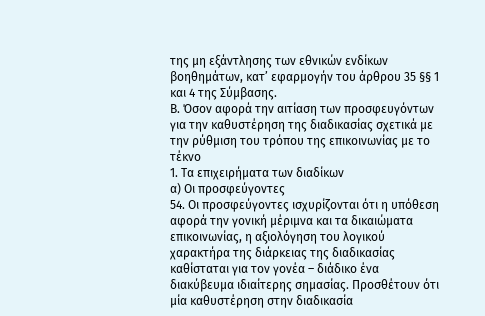της μη εξάντλησης των εθνικών ενδίκων βοηθημάτων, κατ’ εφαρμογήν του άρθρου 35 §§ 1 και 4 της Σύμβασης.
Β. Όσον αφορά την αιτίαση των προσφευγόντων για την καθυστέρηση της διαδικασίας σχετικά με την ρύθμιση του τρόπου της επικοινωνίας με το τέκνο
1. Τα επιχειρήματα των διαδίκων
α) Οι προσφεύγοντες
54. Οι προσφεύγοντες ισχυρίζονται ότι η υπόθεση αφορά την γονική μέριμνα και τα δικαιώματα επικοινωνίας, η αξιολόγηση του λογικού χαρακτήρα της διάρκειας της διαδικασίας καθίσταται για τον γονέα – διάδικο ένα διακύβευμα ιδιαίτερης σημασίας. Προσθέτουν ότι μία καθυστέρηση στην διαδικασία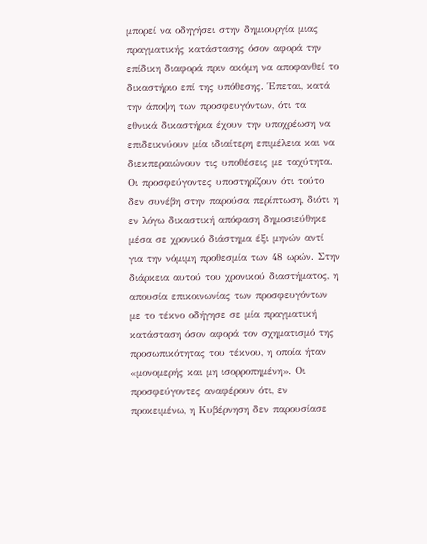μπορεί να οδηγήσει στην δημιουργία μιας πραγματικής κατάστασης όσον αφορά την επίδικη διαφορά πριν ακόμη να αποφανθεί το δικαστήριο επί της υπόθεσης. Έπεται, κατά την άποψη των προσφευγόντων, ότι τα εθνικά δικαστήρια έχουν την υποχρέωση να επιδεικνύουν μία ιδιαίτερη επιμέλεια και να διεκπεραιώνουν τις υποθέσεις με ταχύτητα. Οι προσφεύγοντες υποστηρίζουν ότι τούτο δεν συνέβη στην παρούσα περίπτωση, διότι η εν λόγω δικαστική απόφαση δημοσιεύθηκε μέσα σε χρονικό διάστημα έξι μηνών αντί για την νόμιμη προθεσμία των 48 ωρών. Στην διάρκεια αυτού του χρονικού διαστήματος, η απουσία επικοινωνίας των προσφευγόντων με το τέκνο οδήγησε σε μία πραγματική κατάσταση όσον αφορά τον σχηματισμό της προσωπικότητας του τέκνου, η οποία ήταν «μονομερής και μη ισορροπημένη». Οι προσφεύγοντες αναφέρουν ότι, εν προκειμένω, η Κυβέρνηση δεν παρουσίασε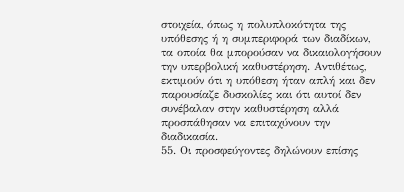στοιχεία, όπως η πολυπλοκότητα της υπόθεσης ή η συμπεριφορά των διαδίκων, τα οποία θα μπορούσαν να δικαιολογήσουν την υπερβολική καθυστέρηση. Αντιθέτως, εκτιμούν ότι η υπόθεση ήταν απλή και δεν παρουσίαζε δυσκολίες και ότι αυτοί δεν συνέβαλαν στην καθυστέρηση αλλά προσπάθησαν να επιταχύνουν την διαδικασία.
55. Οι προσφεύγοντες δηλώνουν επίσης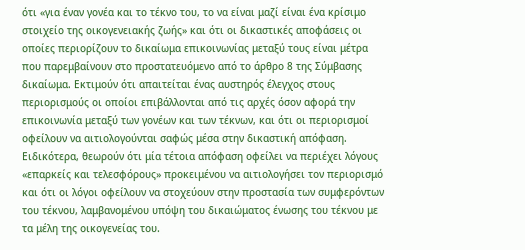ότι «για έναν γονέα και το τέκνο του, το να είναι μαζί είναι ένα κρίσιμο στοιχείο της οικογενειακής ζωής» και ότι οι δικαστικές αποφάσεις οι οποίες περιορίζουν το δικαίωμα επικοινωνίας μεταξύ τους είναι μέτρα που παρεμβαίνουν στο προστατευόμενο από το άρθρο 8 της Σύμβασης δικαίωμα. Εκτιμούν ότι απαιτείται ένας αυστηρός έλεγχος στους περιορισμούς οι οποίοι επιβάλλονται από τις αρχές όσον αφορά την επικοινωνία μεταξύ των γονέων και των τέκνων, και ότι οι περιορισμοί οφείλουν να αιτιολογούνται σαφώς μέσα στην δικαστική απόφαση. Ειδικότερα, θεωρούν ότι μία τέτοια απόφαση οφείλει να περιέχει λόγους «επαρκείς και τελεσφόρους» προκειμένου να αιτιολογήσει τον περιορισμό και ότι οι λόγοι οφείλουν να στοχεύουν στην προστασία των συμφερόντων του τέκνου, λαμβανομένου υπόψη του δικαιώματος ένωσης του τέκνου με τα μέλη της οικογενείας του.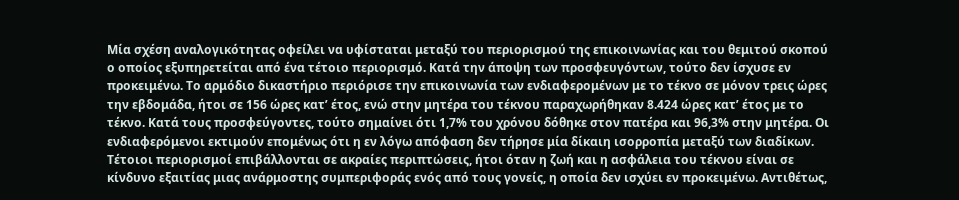Μία σχέση αναλογικότητας οφείλει να υφίσταται μεταξύ του περιορισμού της επικοινωνίας και του θεμιτού σκοπού ο οποίος εξυπηρετείται από ένα τέτοιο περιορισμό. Κατά την άποψη των προσφευγόντων, τούτο δεν ίσχυσε εν προκειμένω. Το αρμόδιο δικαστήριο περιόρισε την επικοινωνία των ενδιαφερομένων με το τέκνο σε μόνον τρεις ώρες την εβδομάδα, ήτοι σε 156 ώρες κατ’ έτος, ενώ στην μητέρα του τέκνου παραχωρήθηκαν 8.424 ώρες κατ’ έτος με το τέκνο. Κατά τους προσφεύγοντες, τούτο σημαίνει ότι 1,7% του χρόνου δόθηκε στον πατέρα και 96,3% στην μητέρα. Οι ενδιαφερόμενοι εκτιμούν επομένως ότι η εν λόγω απόφαση δεν τήρησε μία δίκαιη ισορροπία μεταξύ των διαδίκων. Τέτοιοι περιορισμοί επιβάλλονται σε ακραίες περιπτώσεις, ήτοι όταν η ζωή και η ασφάλεια του τέκνου είναι σε κίνδυνο εξαιτίας μιας ανάρμοστης συμπεριφοράς ενός από τους γονείς, η οποία δεν ισχύει εν προκειμένω. Αντιθέτως,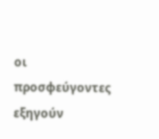οι προσφεύγοντες εξηγούν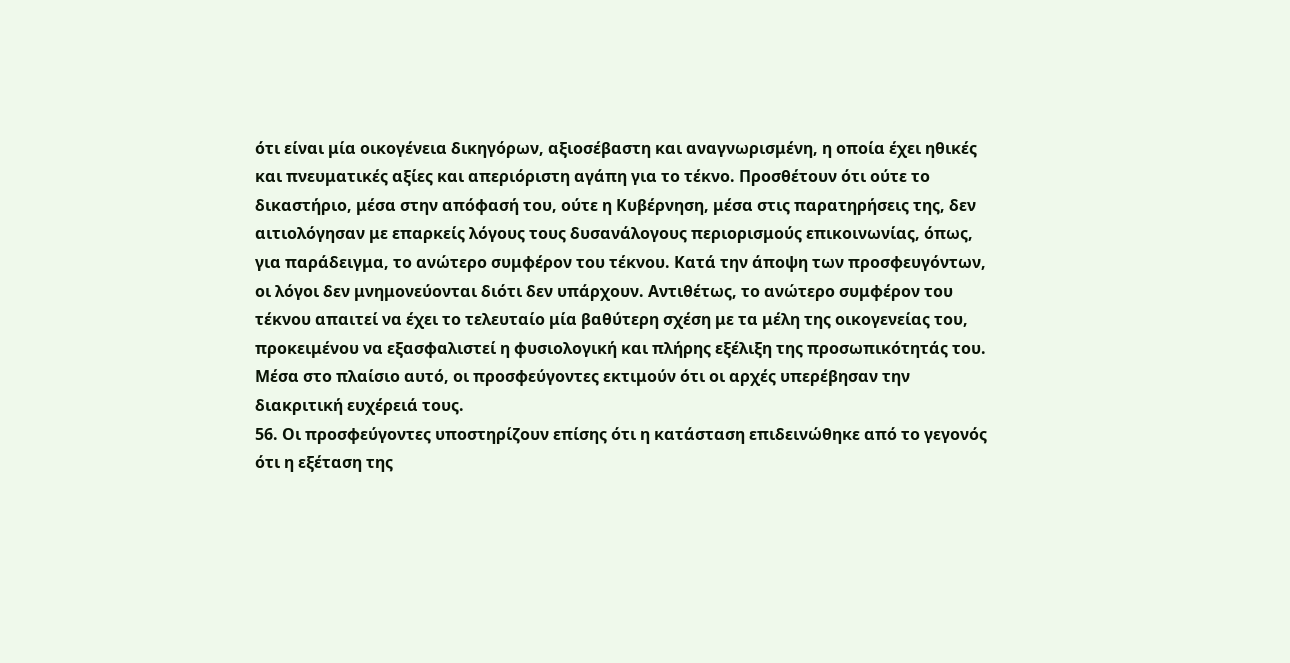ότι είναι μία οικογένεια δικηγόρων, αξιοσέβαστη και αναγνωρισμένη, η οποία έχει ηθικές και πνευματικές αξίες και απεριόριστη αγάπη για το τέκνο. Προσθέτουν ότι ούτε το δικαστήριο, μέσα στην απόφασή του, ούτε η Κυβέρνηση, μέσα στις παρατηρήσεις της, δεν αιτιολόγησαν με επαρκείς λόγους τους δυσανάλογους περιορισμούς επικοινωνίας, όπως, για παράδειγμα, το ανώτερο συμφέρον του τέκνου. Κατά την άποψη των προσφευγόντων, οι λόγοι δεν μνημονεύονται διότι δεν υπάρχουν. Αντιθέτως, το ανώτερο συμφέρον του τέκνου απαιτεί να έχει το τελευταίο μία βαθύτερη σχέση με τα μέλη της οικογενείας του, προκειμένου να εξασφαλιστεί η φυσιολογική και πλήρης εξέλιξη της προσωπικότητάς του. Μέσα στο πλαίσιο αυτό, οι προσφεύγοντες εκτιμούν ότι οι αρχές υπερέβησαν την διακριτική ευχέρειά τους.
56. Οι προσφεύγοντες υποστηρίζουν επίσης ότι η κατάσταση επιδεινώθηκε από το γεγονός ότι η εξέταση της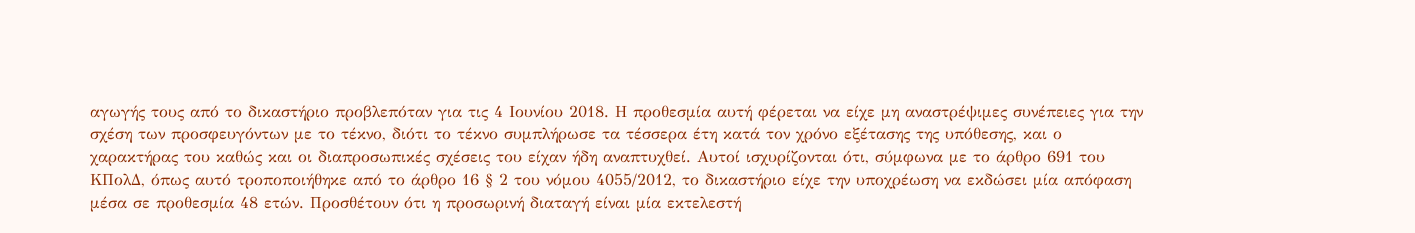αγωγής τους από το δικαστήριο προβλεπόταν για τις 4 Ιουνίου 2018. Η προθεσμία αυτή φέρεται να είχε μη αναστρέψιμες συνέπειες για την σχέση των προσφευγόντων με το τέκνο, διότι το τέκνο συμπλήρωσε τα τέσσερα έτη κατά τον χρόνο εξέτασης της υπόθεσης, και ο χαρακτήρας του καθώς και οι διαπροσωπικές σχέσεις του είχαν ήδη αναπτυχθεί. Αυτοί ισχυρίζονται ότι, σύμφωνα με το άρθρο 691 του ΚΠολΔ, όπως αυτό τροποποιήθηκε από το άρθρο 16 § 2 του νόμου 4055/2012, το δικαστήριο είχε την υποχρέωση να εκδώσει μία απόφαση μέσα σε προθεσμία 48 ετών. Προσθέτουν ότι η προσωρινή διαταγή είναι μία εκτελεστή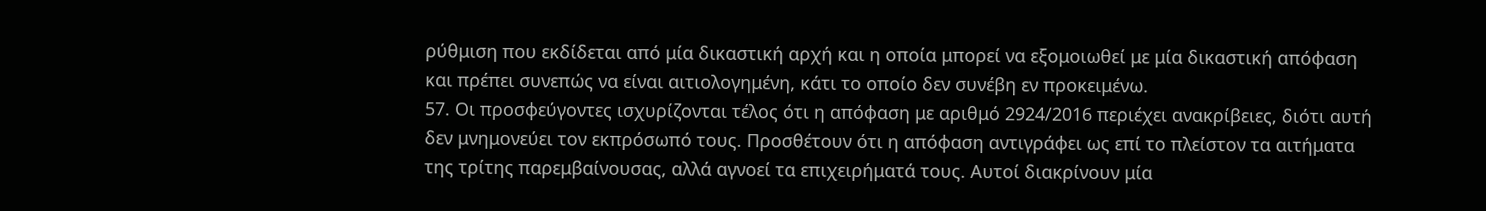ρύθμιση που εκδίδεται από μία δικαστική αρχή και η οποία μπορεί να εξομοιωθεί με μία δικαστική απόφαση και πρέπει συνεπώς να είναι αιτιολογημένη, κάτι το οποίο δεν συνέβη εν προκειμένω.
57. Οι προσφεύγοντες ισχυρίζονται τέλος ότι η απόφαση με αριθμό 2924/2016 περιέχει ανακρίβειες, διότι αυτή δεν μνημονεύει τον εκπρόσωπό τους. Προσθέτουν ότι η απόφαση αντιγράφει ως επί το πλείστον τα αιτήματα της τρίτης παρεμβαίνουσας, αλλά αγνοεί τα επιχειρήματά τους. Αυτοί διακρίνουν μία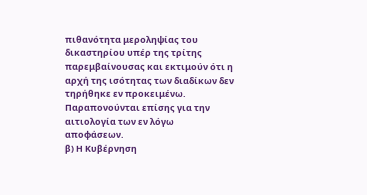πιθανότητα μεροληψίας του δικαστηρίου υπέρ της τρίτης παρεμβαίνουσας και εκτιμούν ότι η αρχή της ισότητας των διαδίκων δεν τηρήθηκε εν προκειμένω. Παραπονούνται επίσης για την αιτιολογία των εν λόγω αποφάσεων.
β) Η Κυβέρνηση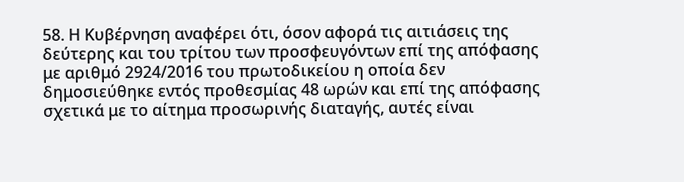58. Η Κυβέρνηση αναφέρει ότι, όσον αφορά τις αιτιάσεις της δεύτερης και του τρίτου των προσφευγόντων επί της απόφασης με αριθμό 2924/2016 του πρωτοδικείου η οποία δεν δημοσιεύθηκε εντός προθεσμίας 48 ωρών και επί της απόφασης σχετικά με το αίτημα προσωρινής διαταγής, αυτές είναι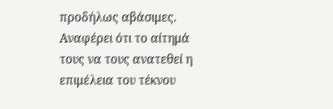προδήλως αβάσιμες. Αναφέρει ότι το αίτημά τους να τους ανατεθεί η επιμέλεια του τέκνου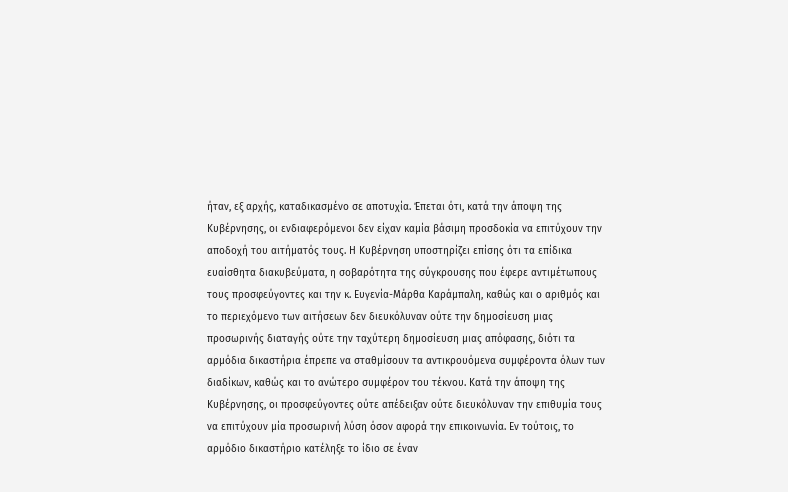ήταν, εξ αρχής, καταδικασμένο σε αποτυχία. Έπεται ότι, κατά την άποψη της Κυβέρνησης, οι ενδιαφερόμενοι δεν είχαν καμία βάσιμη προσδοκία να επιτύχουν την αποδοχή του αιτήματός τους. Η Κυβέρνηση υποστηρίζει επίσης ότι τα επίδικα ευαίσθητα διακυβεύματα, η σοβαρότητα της σύγκρουσης που έφερε αντιμέτωπους τους προσφεύγοντες και την κ. Ευγενία-Μάρθα Καράμπαλη, καθώς και ο αριθμός και το περιεχόμενο των αιτήσεων δεν διευκόλυναν ούτε την δημοσίευση μιας προσωρινής διαταγής ούτε την ταχύτερη δημοσίευση μιας απόφασης, διότι τα αρμόδια δικαστήρια έπρεπε να σταθμίσουν τα αντικρουόμενα συμφέροντα όλων των διαδίκων, καθώς και το ανώτερο συμφέρον του τέκνου. Κατά την άποψη της Κυβέρνησης, οι προσφεύγοντες ούτε απέδειξαν ούτε διευκόλυναν την επιθυμία τους να επιτύχουν μία προσωρινή λύση όσον αφορά την επικοινωνία. Εν τούτοις, το αρμόδιο δικαστήριο κατέληξε το ίδιο σε έναν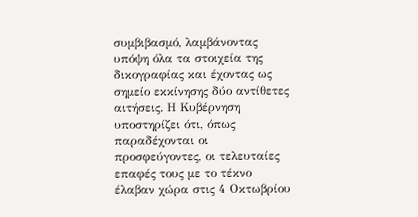συμβιβασμό, λαμβάνοντας υπόψη όλα τα στοιχεία της δικογραφίας και έχοντας ως σημείο εκκίνησης δύο αντίθετες αιτήσεις. Η Κυβέρνηση υποστηρίζει ότι, όπως παραδέχονται οι προσφεύγοντες, οι τελευταίες επαφές τους με το τέκνο έλαβαν χώρα στις 4 Οκτωβρίου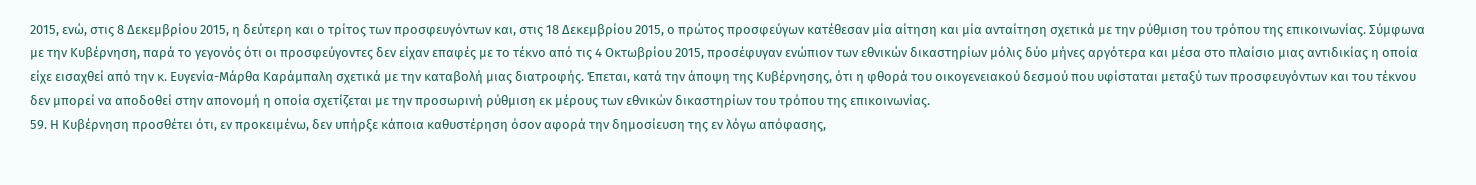2015, ενώ, στις 8 Δεκεμβρίου 2015, η δεύτερη και ο τρίτος των προσφευγόντων και, στις 18 Δεκεμβρίου 2015, ο πρώτος προσφεύγων κατέθεσαν μία αίτηση και μία ανταίτηση σχετικά με την ρύθμιση του τρόπου της επικοινωνίας. Σύμφωνα με την Κυβέρνηση, παρά το γεγονός ότι οι προσφεύγοντες δεν είχαν επαφές με το τέκνο από τις 4 Οκτωβρίου 2015, προσέφυγαν ενώπιον των εθνικών δικαστηρίων μόλις δύο μήνες αργότερα και μέσα στο πλαίσιο μιας αντιδικίας η οποία είχε εισαχθεί από την κ. Ευγενία-Μάρθα Καράμπαλη σχετικά με την καταβολή μιας διατροφής. Έπεται, κατά την άποψη της Κυβέρνησης, ότι η φθορά του οικογενειακού δεσμού που υφίσταται μεταξύ των προσφευγόντων και του τέκνου δεν μπορεί να αποδοθεί στην απονομή η οποία σχετίζεται με την προσωρινή ρύθμιση εκ μέρους των εθνικών δικαστηρίων του τρόπου της επικοινωνίας.
59. Η Κυβέρνηση προσθέτει ότι, εν προκειμένω, δεν υπήρξε κάποια καθυστέρηση όσον αφορά την δημοσίευση της εν λόγω απόφασης,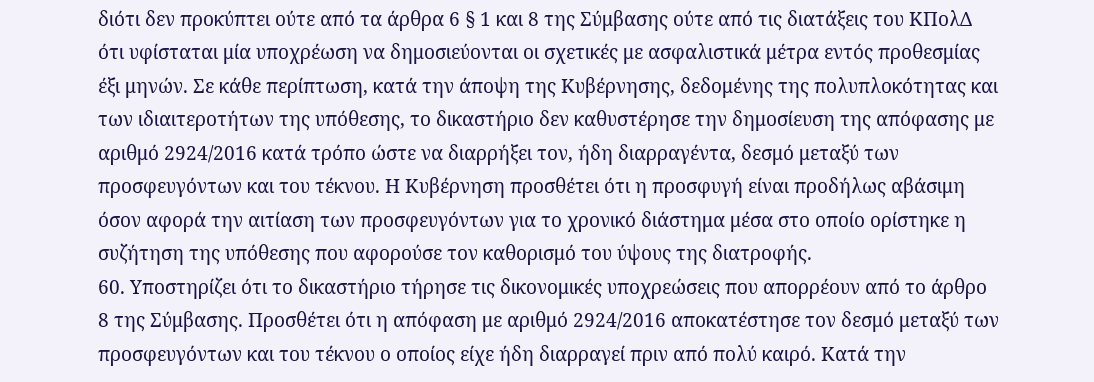διότι δεν προκύπτει ούτε από τα άρθρα 6 § 1 και 8 της Σύμβασης ούτε από τις διατάξεις του ΚΠολΔ ότι υφίσταται μία υποχρέωση να δημοσιεύονται οι σχετικές με ασφαλιστικά μέτρα εντός προθεσμίας έξι μηνών. Σε κάθε περίπτωση, κατά την άποψη της Κυβέρνησης, δεδομένης της πολυπλοκότητας και των ιδιαιτεροτήτων της υπόθεσης, το δικαστήριο δεν καθυστέρησε την δημοσίευση της απόφασης με αριθμό 2924/2016 κατά τρόπο ώστε να διαρρήξει τον, ήδη διαρραγέντα, δεσμό μεταξύ των προσφευγόντων και του τέκνου. Η Κυβέρνηση προσθέτει ότι η προσφυγή είναι προδήλως αβάσιμη όσον αφορά την αιτίαση των προσφευγόντων για το χρονικό διάστημα μέσα στο οποίο ορίστηκε η συζήτηση της υπόθεσης που αφορούσε τον καθορισμό του ύψους της διατροφής.
60. Υποστηρίζει ότι το δικαστήριο τήρησε τις δικονομικές υποχρεώσεις που απορρέουν από το άρθρο 8 της Σύμβασης. Προσθέτει ότι η απόφαση με αριθμό 2924/2016 αποκατέστησε τον δεσμό μεταξύ των προσφευγόντων και του τέκνου ο οποίος είχε ήδη διαρραγεί πριν από πολύ καιρό. Κατά την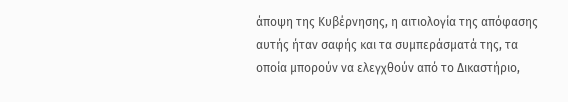άποψη της Κυβέρνησης, η αιτιολογία της απόφασης αυτής ήταν σαφής και τα συμπεράσματά της, τα οποία μπορούν να ελεγχθούν από το Δικαστήριο,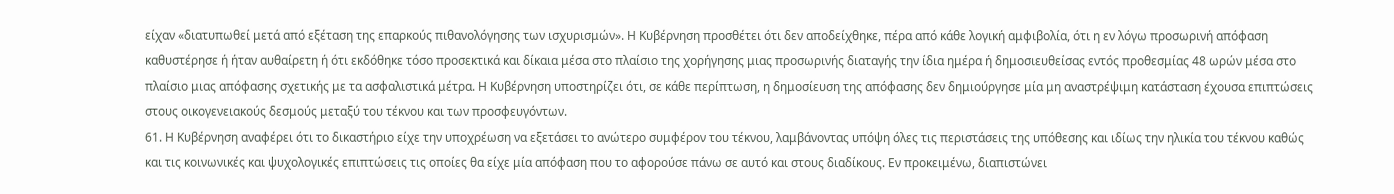είχαν «διατυπωθεί μετά από εξέταση της επαρκούς πιθανολόγησης των ισχυρισμών». Η Κυβέρνηση προσθέτει ότι δεν αποδείχθηκε, πέρα από κάθε λογική αμφιβολία, ότι η εν λόγω προσωρινή απόφαση καθυστέρησε ή ήταν αυθαίρετη ή ότι εκδόθηκε τόσο προσεκτικά και δίκαια μέσα στο πλαίσιο της χορήγησης μιας προσωρινής διαταγής την ίδια ημέρα ή δημοσιευθείσας εντός προθεσμίας 48 ωρών μέσα στο πλαίσιο μιας απόφασης σχετικής με τα ασφαλιστικά μέτρα. Η Κυβέρνηση υποστηρίζει ότι, σε κάθε περίπτωση, η δημοσίευση της απόφασης δεν δημιούργησε μία μη αναστρέψιμη κατάσταση έχουσα επιπτώσεις στους οικογενειακούς δεσμούς μεταξύ του τέκνου και των προσφευγόντων.
61. Η Κυβέρνηση αναφέρει ότι το δικαστήριο είχε την υποχρέωση να εξετάσει το ανώτερο συμφέρον του τέκνου, λαμβάνοντας υπόψη όλες τις περιστάσεις της υπόθεσης και ιδίως την ηλικία του τέκνου καθώς και τις κοινωνικές και ψυχολογικές επιπτώσεις τις οποίες θα είχε μία απόφαση που το αφορούσε πάνω σε αυτό και στους διαδίκους. Εν προκειμένω, διαπιστώνει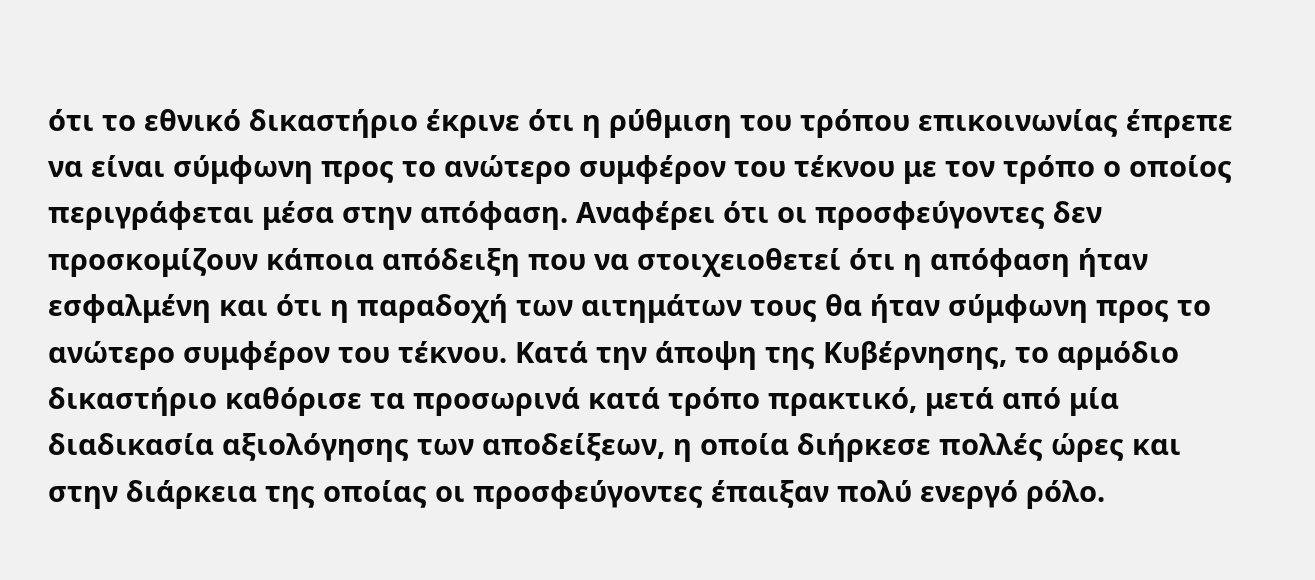ότι το εθνικό δικαστήριο έκρινε ότι η ρύθμιση του τρόπου επικοινωνίας έπρεπε να είναι σύμφωνη προς το ανώτερο συμφέρον του τέκνου με τον τρόπο ο οποίος περιγράφεται μέσα στην απόφαση. Αναφέρει ότι οι προσφεύγοντες δεν προσκομίζουν κάποια απόδειξη που να στοιχειοθετεί ότι η απόφαση ήταν εσφαλμένη και ότι η παραδοχή των αιτημάτων τους θα ήταν σύμφωνη προς το ανώτερο συμφέρον του τέκνου. Κατά την άποψη της Κυβέρνησης, το αρμόδιο δικαστήριο καθόρισε τα προσωρινά κατά τρόπο πρακτικό, μετά από μία διαδικασία αξιολόγησης των αποδείξεων, η οποία διήρκεσε πολλές ώρες και στην διάρκεια της οποίας οι προσφεύγοντες έπαιξαν πολύ ενεργό ρόλο.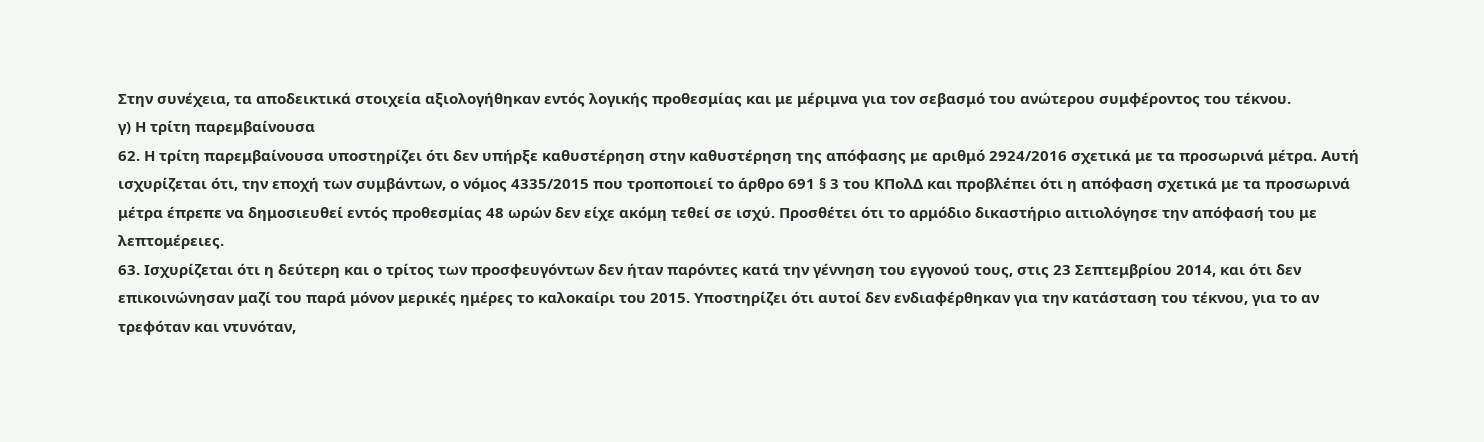Στην συνέχεια, τα αποδεικτικά στοιχεία αξιολογήθηκαν εντός λογικής προθεσμίας και με μέριμνα για τον σεβασμό του ανώτερου συμφέροντος του τέκνου.
γ) Η τρίτη παρεμβαίνουσα
62. Η τρίτη παρεμβαίνουσα υποστηρίζει ότι δεν υπήρξε καθυστέρηση στην καθυστέρηση της απόφασης με αριθμό 2924/2016 σχετικά με τα προσωρινά μέτρα. Αυτή ισχυρίζεται ότι, την εποχή των συμβάντων, ο νόμος 4335/2015 που τροποποιεί το άρθρο 691 § 3 του ΚΠολΔ και προβλέπει ότι η απόφαση σχετικά με τα προσωρινά μέτρα έπρεπε να δημοσιευθεί εντός προθεσμίας 48 ωρών δεν είχε ακόμη τεθεί σε ισχύ. Προσθέτει ότι το αρμόδιο δικαστήριο αιτιολόγησε την απόφασή του με λεπτομέρειες.
63. Ισχυρίζεται ότι η δεύτερη και ο τρίτος των προσφευγόντων δεν ήταν παρόντες κατά την γέννηση του εγγονού τους, στις 23 Σεπτεμβρίου 2014, και ότι δεν επικοινώνησαν μαζί του παρά μόνον μερικές ημέρες το καλοκαίρι του 2015. Υποστηρίζει ότι αυτοί δεν ενδιαφέρθηκαν για την κατάσταση του τέκνου, για το αν τρεφόταν και ντυνόταν,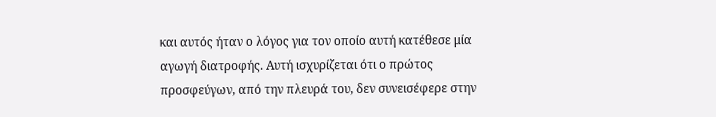και αυτός ήταν ο λόγος για τον οποίο αυτή κατέθεσε μία αγωγή διατροφής. Αυτή ισχυρίζεται ότι ο πρώτος προσφεύγων, από την πλευρά του, δεν συνεισέφερε στην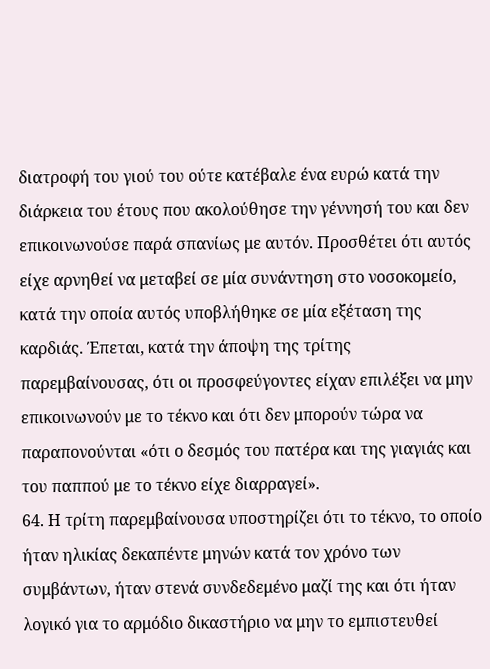διατροφή του γιού του ούτε κατέβαλε ένα ευρώ κατά την διάρκεια του έτους που ακολούθησε την γέννησή του και δεν επικοινωνούσε παρά σπανίως με αυτόν. Προσθέτει ότι αυτός είχε αρνηθεί να μεταβεί σε μία συνάντηση στο νοσοκομείο, κατά την οποία αυτός υποβλήθηκε σε μία εξέταση της καρδιάς. Έπεται, κατά την άποψη της τρίτης παρεμβαίνουσας, ότι οι προσφεύγοντες είχαν επιλέξει να μην επικοινωνούν με το τέκνο και ότι δεν μπορούν τώρα να παραπονούνται «ότι ο δεσμός του πατέρα και της γιαγιάς και του παππού με το τέκνο είχε διαρραγεί».
64. Η τρίτη παρεμβαίνουσα υποστηρίζει ότι το τέκνο, το οποίο ήταν ηλικίας δεκαπέντε μηνών κατά τον χρόνο των συμβάντων, ήταν στενά συνδεδεμένο μαζί της και ότι ήταν λογικό για το αρμόδιο δικαστήριο να μην το εμπιστευθεί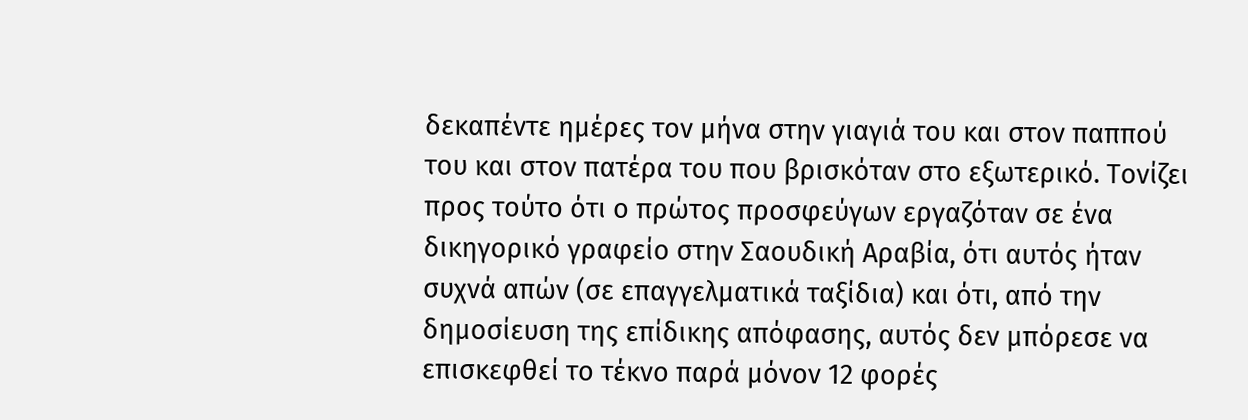δεκαπέντε ημέρες τον μήνα στην γιαγιά του και στον παππού του και στον πατέρα του που βρισκόταν στο εξωτερικό. Τονίζει προς τούτο ότι ο πρώτος προσφεύγων εργαζόταν σε ένα δικηγορικό γραφείο στην Σαουδική Αραβία, ότι αυτός ήταν συχνά απών (σε επαγγελματικά ταξίδια) και ότι, από την δημοσίευση της επίδικης απόφασης, αυτός δεν μπόρεσε να επισκεφθεί το τέκνο παρά μόνον 12 φορές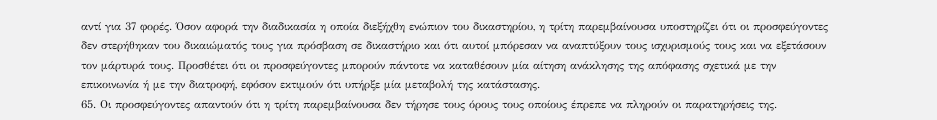αντί για 37 φορές. Όσον αφορά την διαδικασία η οποία διεξήχθη ενώπιον του δικαστηρίου, η τρίτη παρεμβαίνουσα υποστηρίζει ότι οι προσφεύγοντες δεν στερήθηκαν του δικαιώματός τους για πρόσβαση σε δικαστήριο και ότι αυτοί μπόρεσαν να αναπτύξουν τους ισχυρισμούς τους και να εξετάσουν τον μάρτυρά τους. Προσθέτει ότι οι προσφεύγοντες μπορούν πάντοτε να καταθέσουν μία αίτηση ανάκλησης της απόφασης σχετικά με την επικοινωνία ή με την διατροφή, εφόσον εκτιμούν ότι υπήρξε μία μεταβολή της κατάστασης.
65. Οι προσφεύγοντες απαντούν ότι η τρίτη παρεμβαίνουσα δεν τήρησε τους όρους τους οποίους έπρεπε να πληρούν οι παρατηρήσεις της.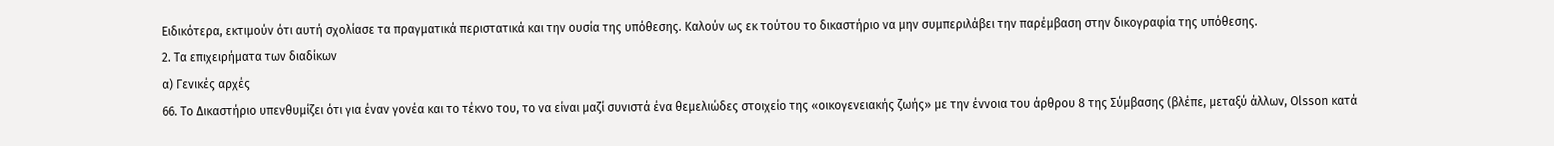Ειδικότερα, εκτιμούν ότι αυτή σχολίασε τα πραγματικά περιστατικά και την ουσία της υπόθεσης. Καλούν ως εκ τούτου το δικαστήριο να μην συμπεριλάβει την παρέμβαση στην δικογραφία της υπόθεσης.
2. Τα επιχειρήματα των διαδίκων
α) Γενικές αρχές
66. Το Δικαστήριο υπενθυμίζει ότι για έναν γονέα και το τέκνο του, το να είναι μαζί συνιστά ένα θεμελιώδες στοιχείο της «οικογενειακής ζωής» με την έννοια του άρθρου 8 της Σύμβασης (βλέπε, μεταξύ άλλων, Olsson κατά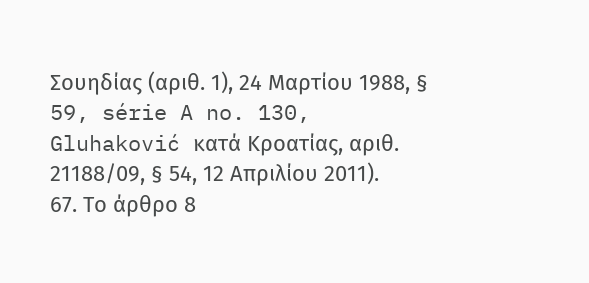Σουηδίας (αριθ. 1), 24 Μαρτίου 1988, § 59, série A no. 130, Gluhaković κατά Κροατίας, αριθ. 21188/09, § 54, 12 Απριλίου 2011).
67. Το άρθρο 8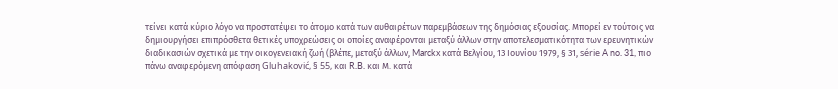τείνει κατά κύριο λόγο να προστατέψει το άτομο κατά των αυθαιρέτων παρεμβάσεων της δημόσιας εξουσίας. Μπορεί εν τούτοις να δημιουργήσει επιπρόσθετα θετικές υποχρεώσεις οι οποίες αναφέρονται μεταξύ άλλων στην αποτελεσματικότητα των ερευνητικών διαδικασιών σχετικά με την οικογενειακή ζωή (βλέπε, μεταξύ άλλων, Marckx κατά Βελγίου, 13 Ιουνίου 1979, § 31, série A no. 31, πιο πάνω αναφερόμενη απόφαση Gluhaković, § 55, και R.B. και Μ. κατά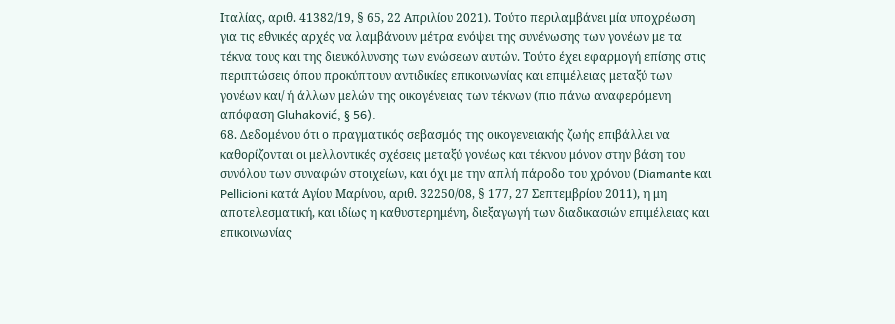Ιταλίας, αριθ. 41382/19, § 65, 22 Απριλίου 2021). Τούτο περιλαμβάνει μία υποχρέωση για τις εθνικές αρχές να λαμβάνουν μέτρα ενόψει της συνένωσης των γονέων με τα τέκνα τους και της διευκόλυνσης των ενώσεων αυτών. Τούτο έχει εφαρμογή επίσης στις περιπτώσεις όπου προκύπτουν αντιδικίες επικοινωνίας και επιμέλειας μεταξύ των γονέων και/ ή άλλων μελών της οικογένειας των τέκνων (πιο πάνω αναφερόμενη απόφαση Gluhaković, § 56).
68. Δεδομένου ότι ο πραγματικός σεβασμός της οικογενειακής ζωής επιβάλλει να καθορίζονται οι μελλοντικές σχέσεις μεταξύ γονέως και τέκνου μόνον στην βάση του συνόλου των συναφών στοιχείων, και όχι με την απλή πάροδο του χρόνου (Diamante και Pellicioni κατά Αγίου Μαρίνου, αριθ. 32250/08, § 177, 27 Σεπτεμβρίου 2011), η μη αποτελεσματική, και ιδίως η καθυστερημένη, διεξαγωγή των διαδικασιών επιμέλειας και επικοινωνίας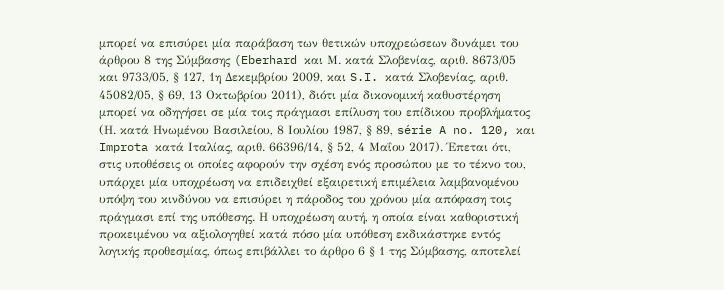μπορεί να επισύρει μία παράβαση των θετικών υποχρεώσεων δυνάμει του άρθρου 8 της Σύμβασης (Eberhard και Μ. κατά Σλοβενίας, αριθ. 8673/05 και 9733/05, § 127, 1η Δεκεμβρίου 2009, και S.I. κατά Σλοβενίας, αριθ. 45082/05, § 69, 13 Οκτωβρίου 2011), διότι μία δικονομική καθυστέρηση μπορεί να οδηγήσει σε μία τοις πράγμασι επίλυση του επίδικου προβλήματος (Η. κατά Ηνωμένου Βασιλείου, 8 Ιουλίου 1987, § 89, série A no. 120, και Improta κατά Ιταλίας, αριθ. 66396/14, § 52, 4 Μαΐου 2017). Έπεται ότι, στις υποθέσεις οι οποίες αφορούν την σχέση ενός προσώπου με το τέκνο του, υπάρχει μία υποχρέωση να επιδειχθεί εξαιρετική επιμέλεια λαμβανομένου υπόψη του κινδύνου να επισύρει η πάροδος του χρόνου μία απόφαση τοις πράγμασι επί της υπόθεσης. Η υποχρέωση αυτή, η οποία είναι καθοριστική προκειμένου να αξιολογηθεί κατά πόσο μία υπόθεση εκδικάστηκε εντός λογικής προθεσμίας, όπως επιβάλλει το άρθρο 6 § 1 της Σύμβασης, αποτελεί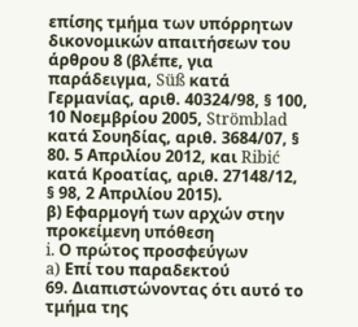επίσης τμήμα των υπόρρητων δικονομικών απαιτήσεων του άρθρου 8 (βλέπε, για παράδειγμα, Süß κατά Γερμανίας, αριθ. 40324/98, § 100, 10 Νοεμβρίου 2005, Strömblad κατά Σουηδίας, αριθ. 3684/07, § 80. 5 Απριλίου 2012, και Ribić κατά Κροατίας, αριθ. 27148/12, § 98, 2 Απριλίου 2015).
β) Εφαρμογή των αρχών στην προκείμενη υπόθεση
i. Ο πρώτος προσφεύγων
a) Επί του παραδεκτού
69. Διαπιστώνοντας ότι αυτό το τμήμα της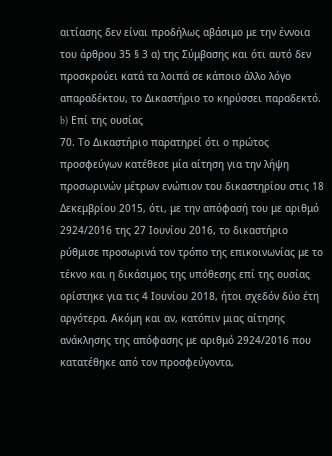αιτίασης δεν είναι προδήλως αβάσιμο με την έννοια του άρθρου 35 § 3 α) της Σύμβασης και ότι αυτό δεν προσκρούει κατά τα λοιπά σε κάποιο άλλο λόγο απαραδέκτου, το Δικαστήριο το κηρύσσει παραδεκτό.
b) Επί της ουσίας
70. Το Δικαστήριο παρατηρεί ότι ο πρώτος προσφεύγων κατέθεσε μία αίτηση για την λήψη προσωρινών μέτρων ενώπιον του δικαστηρίου στις 18 Δεκεμβρίου 2015, ότι, με την απόφασή του με αριθμό 2924/2016 της 27 Ιουνίου 2016, το δικαστήριο ρύθμισε προσωρινά τον τρόπο της επικοινωνίας με το τέκνο και η δικάσιμος της υπόθεσης επί της ουσίας ορίστηκε για τις 4 Ιουνίου 2018, ήτοι σχεδόν δύο έτη αργότερα. Ακόμη και αν, κατόπιν μιας αίτησης ανάκλησης της απόφασης με αριθμό 2924/2016 που κατατέθηκε από τον προσφεύγοντα,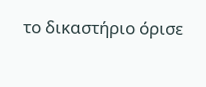το δικαστήριο όρισε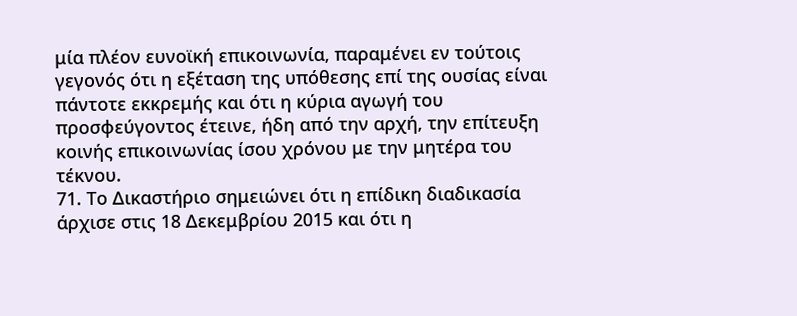μία πλέον ευνοϊκή επικοινωνία, παραμένει εν τούτοις γεγονός ότι η εξέταση της υπόθεσης επί της ουσίας είναι πάντοτε εκκρεμής και ότι η κύρια αγωγή του προσφεύγοντος έτεινε, ήδη από την αρχή, την επίτευξη κοινής επικοινωνίας ίσου χρόνου με την μητέρα του τέκνου.
71. Το Δικαστήριο σημειώνει ότι η επίδικη διαδικασία άρχισε στις 18 Δεκεμβρίου 2015 και ότι η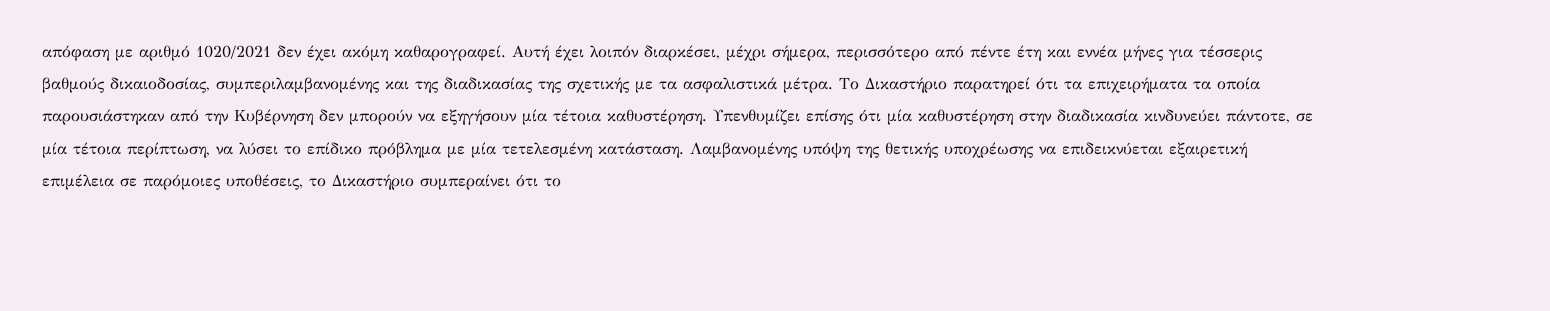απόφαση με αριθμό 1020/2021 δεν έχει ακόμη καθαρογραφεί. Αυτή έχει λοιπόν διαρκέσει, μέχρι σήμερα, περισσότερο από πέντε έτη και εννέα μήνες για τέσσερις βαθμούς δικαιοδοσίας, συμπεριλαμβανομένης και της διαδικασίας της σχετικής με τα ασφαλιστικά μέτρα. Το Δικαστήριο παρατηρεί ότι τα επιχειρήματα τα οποία παρουσιάστηκαν από την Κυβέρνηση δεν μπορούν να εξηγήσουν μία τέτοια καθυστέρηση. Υπενθυμίζει επίσης ότι μία καθυστέρηση στην διαδικασία κινδυνεύει πάντοτε, σε μία τέτοια περίπτωση, να λύσει το επίδικο πρόβλημα με μία τετελεσμένη κατάσταση. Λαμβανομένης υπόψη της θετικής υποχρέωσης να επιδεικνύεται εξαιρετική επιμέλεια σε παρόμοιες υποθέσεις, το Δικαστήριο συμπεραίνει ότι το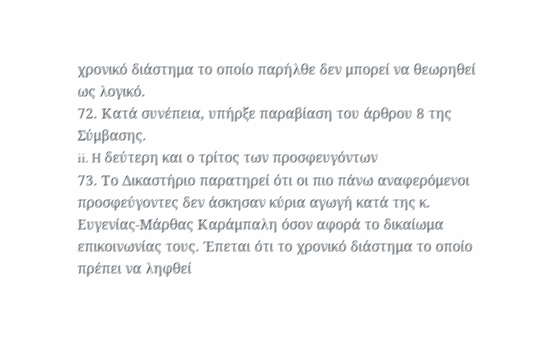χρονικό διάστημα το οποίο παρήλθε δεν μπορεί να θεωρηθεί ως λογικό.
72. Κατά συνέπεια, υπήρξε παραβίαση του άρθρου 8 της Σύμβασης.
ii. H δεύτερη και ο τρίτος των προσφευγόντων
73. Το Δικαστήριο παρατηρεί ότι οι πιο πάνω αναφερόμενοι προσφεύγοντες δεν άσκησαν κύρια αγωγή κατά της κ. Ευγενίας-Μάρθας Καράμπαλη όσον αφορά το δικαίωμα επικοινωνίας τους. Έπεται ότι το χρονικό διάστημα το οποίο πρέπει να ληφθεί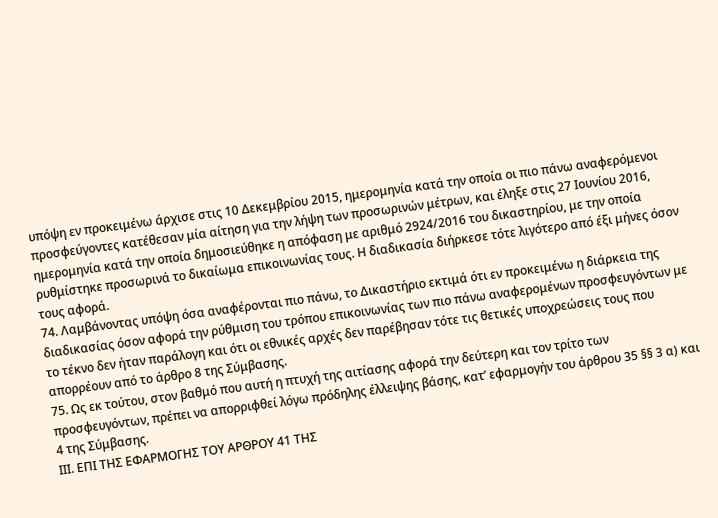υπόψη εν προκειμένω άρχισε στις 10 Δεκεμβρίου 2015, ημερομηνία κατά την οποία οι πιο πάνω αναφερόμενοι προσφεύγοντες κατέθεσαν μία αίτηση για την λήψη των προσωρινών μέτρων, και έληξε στις 27 Ιουνίου 2016, ημερομηνία κατά την οποία δημοσιεύθηκε η απόφαση με αριθμό 2924/2016 του δικαστηρίου, με την οποία ρυθμίστηκε προσωρινά το δικαίωμα επικοινωνίας τους. Η διαδικασία διήρκεσε τότε λιγότερο από έξι μήνες όσον τους αφορά.
74. Λαμβάνοντας υπόψη όσα αναφέρονται πιο πάνω, το Δικαστήριο εκτιμά ότι εν προκειμένω η διάρκεια της διαδικασίας όσον αφορά την ρύθμιση του τρόπου επικοινωνίας των πιο πάνω αναφερομένων προσφευγόντων με το τέκνο δεν ήταν παράλογη και ότι οι εθνικές αρχές δεν παρέβησαν τότε τις θετικές υποχρεώσεις τους που απορρέουν από το άρθρο 8 της Σύμβασης.
75. Ως εκ τούτου, στον βαθμό που αυτή η πτυχή της αιτίασης αφορά την δεύτερη και τον τρίτο των προσφευγόντων, πρέπει να απορριφθεί λόγω πρόδηλης έλλειψης βάσης, κατ’ εφαρμογήν του άρθρου 35 §§ 3 α) και 4 της Σύμβασης.
IΙΙ. ΕΠΙ ΤΗΣ ΕΦΑΡΜΟΓΗΣ ΤΟΥ ΑΡΘΡΟΥ 41 ΤΗΣ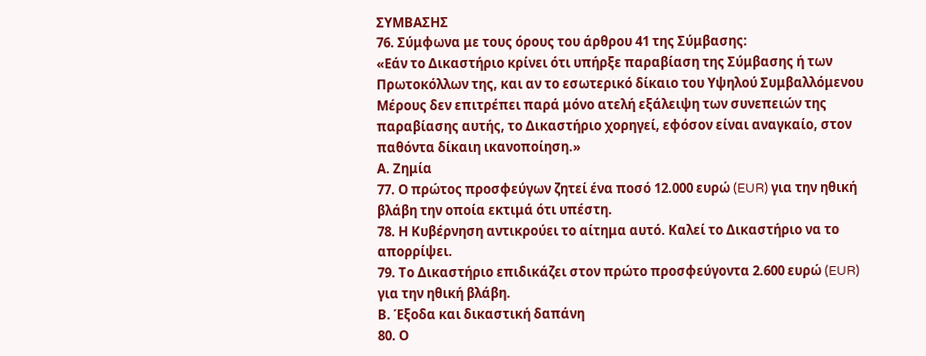ΣΥΜΒΑΣΗΣ
76. Σύμφωνα με τους όρους του άρθρου 41 της Σύμβασης:
«Εάν το Δικαστήριο κρίνει ότι υπήρξε παραβίαση της Σύμβασης ή των Πρωτοκόλλων της, και αν το εσωτερικό δίκαιο του Υψηλού Συμβαλλόμενου Μέρους δεν επιτρέπει παρά μόνο ατελή εξάλειψη των συνεπειών της παραβίασης αυτής, το Δικαστήριο χορηγεί, εφόσον είναι αναγκαίο, στον παθόντα δίκαιη ικανοποίηση.»
Α. Ζημία
77. Ο πρώτος προσφεύγων ζητεί ένα ποσό 12.000 ευρώ (EUR) για την ηθική βλάβη την οποία εκτιμά ότι υπέστη.
78. Η Κυβέρνηση αντικρούει το αίτημα αυτό. Καλεί το Δικαστήριο να το απορρίψει.
79. Το Δικαστήριο επιδικάζει στον πρώτο προσφεύγοντα 2.600 ευρώ (EUR) για την ηθική βλάβη.
Β. Έξοδα και δικαστική δαπάνη
80. Ο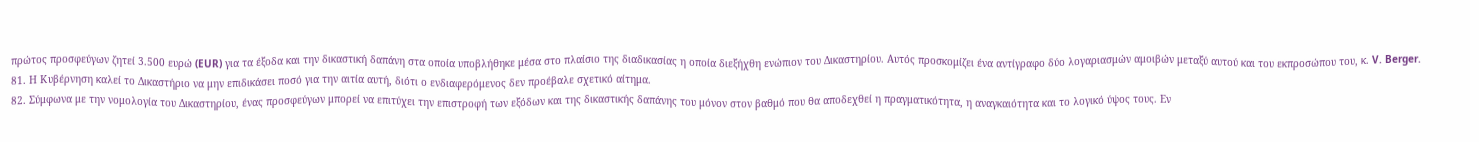πρώτος προσφεύγων ζητεί 3.500 ευρώ (EUR) για τα έξοδα και την δικαστική δαπάνη στα οποία υποβλήθηκε μέσα στο πλαίσιο της διαδικασίας η οποία διεξήχθη ενώπιον του Δικαστηρίου. Αυτός προσκομίζει ένα αντίγραφο δύο λογαριασμών αμοιβών μεταξύ αυτού και του εκπροσώπου του, κ. V. Berger.
81. Η Κυβέρνηση καλεί το Δικαστήριο να μην επιδικάσει ποσό για την αιτία αυτή, διότι ο ενδιαφερόμενος δεν προέβαλε σχετικό αίτημα.
82. Σύμφωνα με την νομολογία του Δικαστηρίου, ένας προσφεύγων μπορεί να επιτύχει την επιστροφή των εξόδων και της δικαστικής δαπάνης του μόνον στον βαθμό που θα αποδεχθεί η πραγματικότητα, η αναγκαιότητα και το λογικό ύψος τους. Εν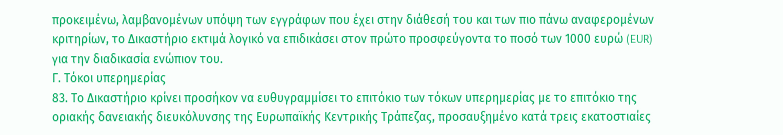προκειμένω, λαμβανομένων υπόψη των εγγράφων που έχει στην διάθεσή του και των πιο πάνω αναφερομένων κριτηρίων, το Δικαστήριο εκτιμά λογικό να επιδικάσει στον πρώτο προσφεύγοντα το ποσό των 1000 ευρώ (EUR) για την διαδικασία ενώπιον του.
Γ. Τόκοι υπερημερίας
83. Το Δικαστήριο κρίνει προσήκον να ευθυγραμμίσει το επιτόκιο των τόκων υπερημερίας με το επιτόκιο της οριακής δανειακής διευκόλυνσης της Ευρωπαϊκής Κεντρικής Τράπεζας, προσαυξημένο κατά τρεις εκατοστιαίες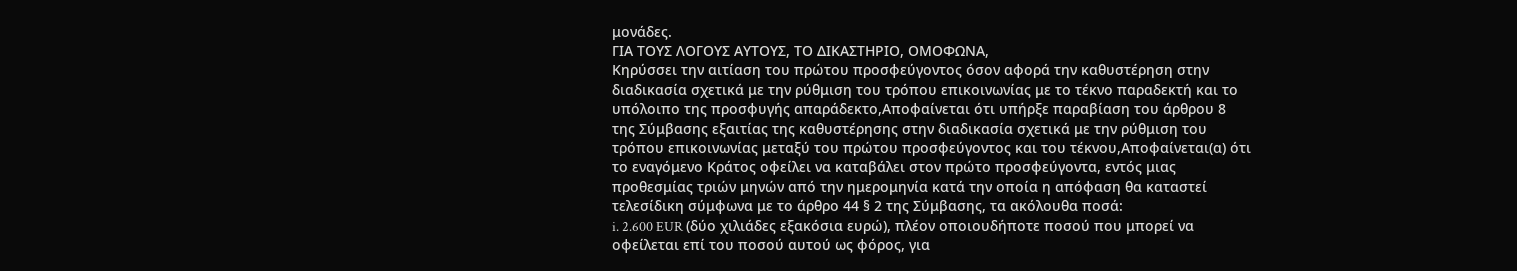μονάδες.
ΓΙΑ ΤΟΥΣ ΛΟΓΟΥΣ ΑΥΤΟΥΣ, ΤΟ ΔΙΚΑΣΤΗΡΙΟ, ΟΜΟΦΩΝΑ,
Κηρύσσει την αιτίαση του πρώτου προσφεύγοντος όσον αφορά την καθυστέρηση στην διαδικασία σχετικά με την ρύθμιση του τρόπου επικοινωνίας με το τέκνο παραδεκτή και το υπόλοιπο της προσφυγής απαράδεκτο,Αποφαίνεται ότι υπήρξε παραβίαση του άρθρου 8 της Σύμβασης εξαιτίας της καθυστέρησης στην διαδικασία σχετικά με την ρύθμιση του τρόπου επικοινωνίας μεταξύ του πρώτου προσφεύγοντος και του τέκνου,Αποφαίνεται(α) ότι το εναγόμενο Κράτος οφείλει να καταβάλει στον πρώτο προσφεύγοντα, εντός μιας προθεσμίας τριών μηνών από την ημερομηνία κατά την οποία η απόφαση θα καταστεί τελεσίδικη σύμφωνα με το άρθρο 44 § 2 της Σύμβασης, τα ακόλουθα ποσά:
i. 2.600 EUR (δύο χιλιάδες εξακόσια ευρώ), πλέον οποιουδήποτε ποσού που μπορεί να οφείλεται επί του ποσού αυτού ως φόρος, για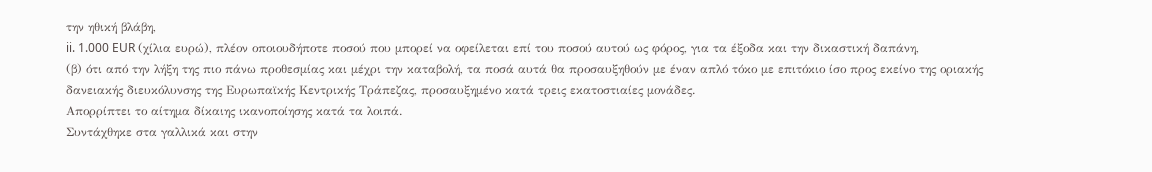την ηθική βλάβη,
ii. 1.000 EUR (χίλια ευρώ), πλέον οποιουδήποτε ποσού που μπορεί να οφείλεται επί του ποσού αυτού ως φόρος, για τα έξοδα και την δικαστική δαπάνη,
(β) ότι από την λήξη της πιο πάνω προθεσμίας και μέχρι την καταβολή, τα ποσά αυτά θα προσαυξηθούν με έναν απλό τόκο με επιτόκιο ίσο προς εκείνο της οριακής δανειακής διευκόλυνσης της Ευρωπαϊκής Κεντρικής Τράπεζας, προσαυξημένο κατά τρεις εκατοστιαίες μονάδες.
Απορρίπτει το αίτημα δίκαιης ικανοποίησης κατά τα λοιπά.
Συντάχθηκε στα γαλλικά και στην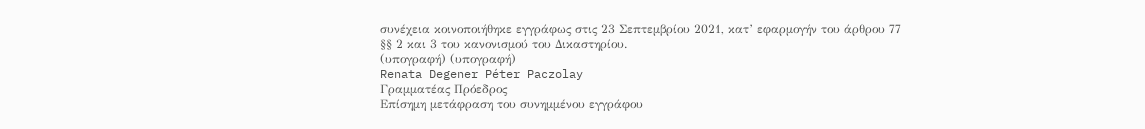συνέχεια κοινοποιήθηκε εγγράφως στις 23 Σεπτεμβρίου 2021, κατ’ εφαρμογήν του άρθρου 77 §§ 2 και 3 του κανονισμού του Δικαστηρίου.
(υπογραφή) (υπογραφή)
Renata Degener Péter Paczolay
Γραμματέας Πρόεδρος
Επίσημη μετάφραση του συνημμένου εγγράφου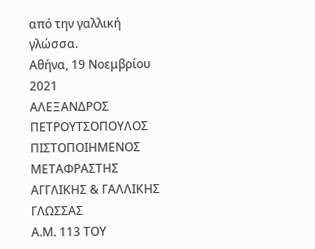από την γαλλική γλώσσα.
Αθήνα, 19 Νοεμβρίου 2021
ΑΛΕΞΑΝΔΡΟΣ ΠΕΤΡΟΥΤΣΟΠΟΥΛΟΣ
ΠΙΣΤΟΠΟΙΗΜΕΝΟΣ ΜΕΤΑΦΡΑΣΤΗΣ ΑΓΓΛΙΚΗΣ & ΓΑΛΛΙΚΗΣ ΓΛΩΣΣΑΣ
Α.Μ. 113 ΤΟΥ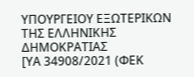ΥΠΟΥΡΓΕΙΟΥ ΕΞΩΤΕΡΙΚΩΝ ΤΗΣ ΕΛΛΗΝΙΚΗΣ ΔΗΜΟΚΡΑΤΙΑΣ
[ΥΑ 34908/2021 (ΦΕΚ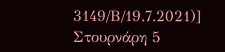3149/Β/19.7.2021)]
Στουρνάρη 5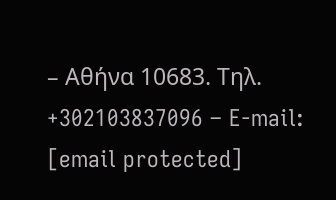– Αθήνα 10683. Τηλ. +302103837096 – E-mail: [email protected]